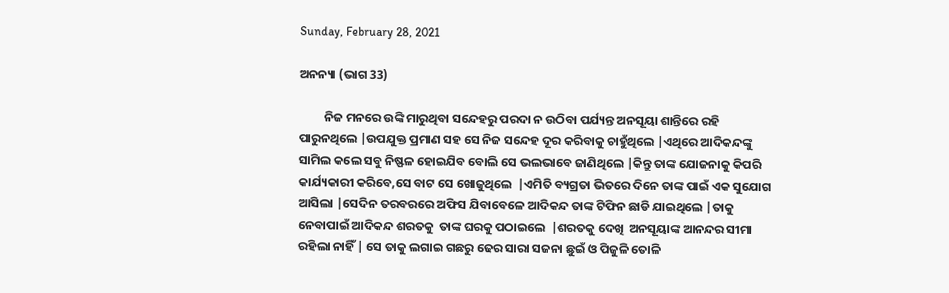Sunday, February 28, 2021

ଅନନ୍ୟା (ଭାଗ 33)

         ନିଜ ମନରେ ଉଙ୍କି ମାରୁଥିବା ସନ୍ଦେହରୁ ପରଦା ନ ଉଠିବା ପର୍ଯ୍ୟନ୍ତ ଅନସୂୟା ଶାନ୍ତିରେ ରହି ପାରୁନଥିଲେ |ଉପଯୁକ୍ତ ପ୍ରମାଣ ସହ ସେ ନିଜ ସନ୍ଦେହ ଦୂର କରିବାକୁ ଚାହୁଁଥିଲେ |ଏଥିରେ ଆଦିକନ୍ଦଙ୍କୁ ସାମିଲ କଲେ ସବୁ ନିଷ୍ଫଳ ହୋଇଯିବ ବୋଲି ସେ ଭଲଭାବେ ଜାଣିଥିଲେ |କିନ୍ତୁ ତାଙ୍କ ଯୋଜନାକୁ କିପରି କାର୍ଯ୍ୟକାରୀ କରିବେ,ସେ ବାଟ ସେ ଖୋଜୁଥିଲେ  |ଏମିତି ବ୍ୟଗ୍ରତା ଭିତରେ ଦିନେ ତାଙ୍କ ପାଇଁ ଏକ ସୁଯୋଗ ଆସିଲା |ସେଦିନ ତରବରରେ ଅଫିସ ଯିବାବେଳେ ଆଦିକନ୍ଦ ତାଙ୍କ ଟିଫିନ ଛାଡି ଯାଇଥିଲେ |ତାକୁ ନେବାପାଇଁ ଆଦିକନ୍ଦ ଶରତକୁ  ତାଙ୍କ ଘରକୁ ପଠାଇଲେ  |ଶରତକୁ ଦେଖି  ଅନସୂୟାଙ୍କ ଆନନ୍ଦର ସୀମା ରହିଲା ନାହିଁ | ସେ ତାକୁ ଲଗାଇ ଗଛରୁ ଢେର ସାରା ସଜନା ଛୁଇଁ ଓ ପିଜୁଳି ତୋଳି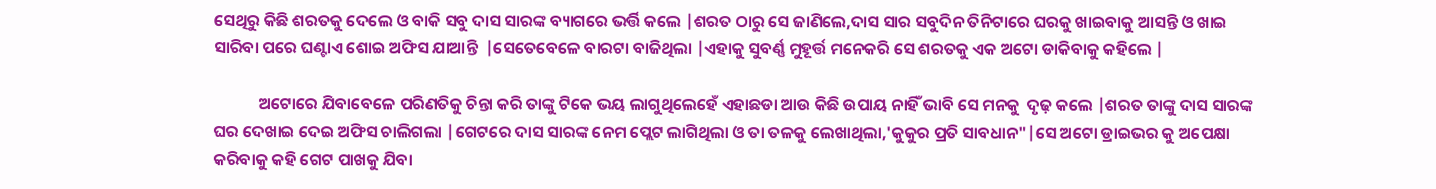ସେଥିରୁ କିଛି ଶରତକୁ ଦେଲେ ଓ ବାକି ସବୁ ଦାସ ସାରଙ୍କ ବ୍ୟାଗରେ ଭର୍ତ୍ତି କଲେ |ଶରତ ଠାରୁ ସେ ଜାଣିଲେ,ଦାସ ସାର ସବୁଦିନ ତିନିଟାରେ ଘରକୁ ଖାଇବାକୁ ଆସନ୍ତି ଓ ଖାଇ ସାରିବା ପରେ ଘଣ୍ଟାଏ ଶୋଇ ଅଫିସ ଯାଆନ୍ତି  |ସେତେବେଳେ ବାରଟା ବାଜିଥିଲା |ଏହାକୁ ସୁବର୍ଣ୍ଣ ମୁହୂର୍ତ୍ତ ମନେକରି ସେ ଶରତକୁ ଏକ ଅଟୋ ଡାକିବାକୁ କହିଲେ |

            ଅଟୋରେ ଯିବାବେଳେ ପରିଣତିକୁ ଚିନ୍ତା କରି ତାଙ୍କୁ ଟିକେ ଭୟ ଲାଗୁଥିଲେହେଁ ଏହାଛଡା ଆଉ କିଛି ଉପାୟ ନାହିଁ ଭାବି ସେ ମନକୁ  ଦୃଢ଼ କଲେ |ଶରତ ତାଙ୍କୁ ଦାସ ସାରଙ୍କ  ଘର ଦେଖାଇ ଦେଇ ଅଫିସ ଚାଲିଗଲା |ଗେଟରେ ଦାସ ସାରଙ୍କ ନେମ ପ୍ଲେଟ ଲାଗିଥିଲା ଓ ତା ତଳକୁ ଲେଖାଥିଲା,'କୁକୁର ପ୍ରତି ସାବଧାନ"|ସେ ଅଟୋ ଡ୍ରାଇଭର କୁ ଅପେକ୍ଷା କରିବାକୁ କହି ଗେଟ ପାଖକୁ ଯିବା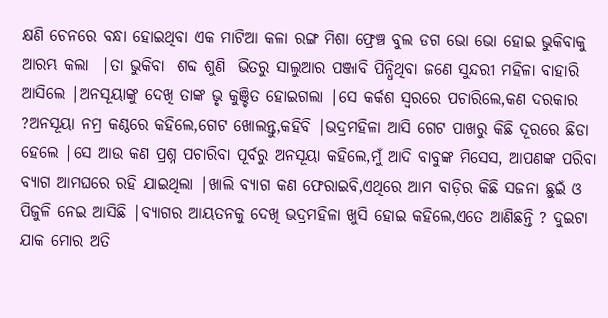କ୍ଷଣି ଚେନରେ ବନ୍ଧା ହୋଇଥିବା ଏକ ମାଟିଆ କଳା ରଙ୍ଗ ମିଶା ଫ୍ରେଞ୍ଚ ବୁଲ ଡଗ ଭୋ ଭୋ ହୋଇ ଭୁକିବାକୁ ଆରମ୍ଭ କଲା  |ତା ଭୁକିବା  ଶବ୍ଦ ଶୁଣି  ଭିତରୁ ସାଲୁଆର ପଞ୍ଜାବି ପିନ୍ଧିଥିବା ଜଣେ ସୁନ୍ଦରୀ ମହିଳା ବାହାରି ଆସିଲେ |ଅନସୂୟାଙ୍କୁ ଦେଖି ତାଙ୍କ ଭୃ କୁଞ୍ଚିତ ହୋଇଗଲା |ସେ କର୍କଶ ସ୍ୱରରେ ପଚାରିଲେ,କଣ ଦରକାର ?ଅନସୂୟା ନମ୍ର କଣ୍ଠରେ କହିଲେ,ଗେଟ ଖୋଲନ୍ତୁ,କହିବି |ଭଦ୍ରମହିଳା ଆସି ଗେଟ ପାଖରୁ କିଛି ଦୂରରେ ଛିଡା ହେଲେ |ସେ ଆଉ କଣ ପ୍ରଶ୍ନ ପଚାରିବା ପୂର୍ବରୁ ଅନସୂୟା କହିଲେ,ମୁଁ ଆଦି ବାବୁଙ୍କ ମିସେସ, ଆପଣଙ୍କ ପରିବା ବ୍ୟାଗ ଆମଘରେ ରହି ଯାଇଥିଲା |ଖାଲି ବ୍ୟାଗ କଣ ଫେରାଇବି,ଏଥିରେ ଆମ ବାଡ଼ିର କିଛି ସଜନା ଛୁଇଁ ଓ ପିଜୁଳି ନେଇ ଆସିଛି |ବ୍ୟାଗର ଆୟତନକୁ ଦେଖି ଭଦ୍ରମହିଳା ଖୁସି ହୋଇ କହିଲେ,ଏତେ ଆଣିଛନ୍ତି ? ଦୁଇଟା ଯାକ ମୋର ଅତି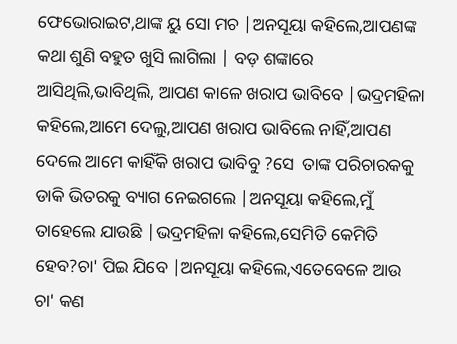ଫେଭୋରାଇଟ,ଥାଙ୍କ ୟୁ ସୋ ମଚ |ଅନସୂୟା କହିଲେ,ଆପଣଙ୍କ କଥା ଶୁଣି ବହୁତ ଖୁସି ଲାଗିଲା | ବଡ଼ ଶଙ୍କାରେ ଆସିଥିଲି,ଭାବିଥିଲି, ଆପଣ କାଳେ ଖରାପ ଭାବିବେ |ଭଦ୍ରମହିଳା କହିଲେ,ଆମେ ଦେଲୁ,ଆପଣ ଖରାପ ଭାବିଲେ ନାହିଁ,ଆପଣ ଦେଲେ ଆମେ କାହିଁକି ଖରାପ ଭାବିବୁ ?ସେ  ତାଙ୍କ ପରିଚାରକକୁ ଡାକି ଭିତରକୁ ବ୍ୟାଗ ନେଇଗଲେ |ଅନସୂୟା କହିଲେ,ମୁଁ ତାହେଲେ ଯାଉଛି |ଭଦ୍ରମହିଳା କହିଲେ,ସେମିତି କେମିତି ହେବ?ଚା' ପିଇ ଯିବେ |ଅନସୂୟା କହିଲେ,ଏତେବେଳେ ଆଉ ଚା' କଣ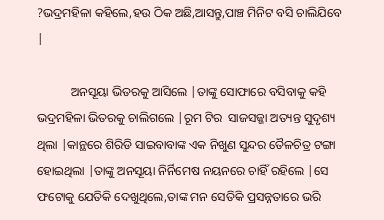?ଭଦ୍ରମହିଳା କହିଲେ,ହଉ ଠିକ ଅଛି,ଆସନ୍ତୁ,ପାଞ୍ଚ ମିନିଟ ବସି ଚାଲିଯିବେ |

           ଅନସୂୟା ଭିତରକୁ ଆସିଲେ |ତାଙ୍କୁ ସୋଫାରେ ବସିବାକୁ କହି ଭଦ୍ରମହିଳା ଭିତରକୁ ଚାଲିଗଲେ |ରୂମ ଟିର  ସାଜସଜ୍ଜା ଅତ୍ୟନ୍ତ ସୁଦୃଶ୍ୟ ଥିଲା |କାନ୍ଥରେ ଶିରିଡି ସାଇବାବାଙ୍କ ଏକ ନିଖୁଣ ସୁନ୍ଦର ତୈଳଚିତ୍ର ଟଙ୍ଗା ହୋଇଥିଲା |ତାଙ୍କୁ ଅନସୂୟା ନିର୍ନିମେଷ ନୟନରେ ଚାହିଁ ରହିଲେ |ସେ ଫଟୋକୁ ଯେତିକି ଦେଖୁଥିଲେ,ତାଙ୍କ ମନ ସେତିକି ପ୍ରସନ୍ନତାରେ ଭରି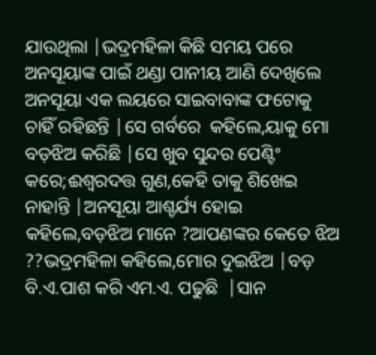ଯାଉଥିଲା |ଭଦ୍ରମହିଳା କିଛି ସମୟ ପରେ ଅନସୂୟାଙ୍କ ପାଇଁ ଥଣ୍ଡା ପାନୀୟ ଆଣି ଦେଖିଲେ ଅନସୂୟା ଏକ ଲୟରେ ସାଇବାବାଙ୍କ ଫଟୋକୁ ଚାହିଁ ରହିଛନ୍ତି |ସେ ଗର୍ବରେ  କହିଲେ,ୟାକୁ ମୋ ବଡ଼ଝିଅ କରିଛି |ସେ ଖୁବ ସୁନ୍ଦର ପେଣ୍ଟିଂ କରେ;ଈଶ୍ଵରଦତ୍ତ ଗୁଣ,କେହି ତାକୁ ଶିଖେଇ ନାହାନ୍ତି |ଅନସୂୟା ଆଶ୍ଚର୍ଯ୍ୟ ହୋଇ କହିଲେ,ବଡ଼ଝିଅ ମାନେ ?ଆପଣଙ୍କର କେତେ ଝିଅ ??ଭଦ୍ରମହିଳା କହିଲେ,ମୋର ଦୁଇଝିଅ |ବଡ଼ ବି.ଏ.ପାଶ କରି ଏମ.ଏ. ପଢୁଛି  |ସାନ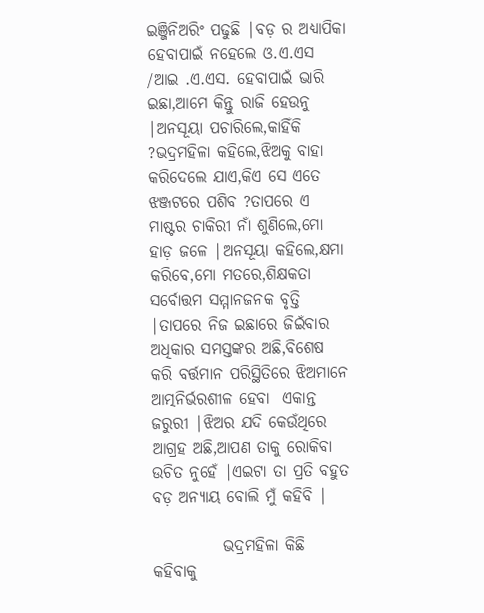ଇଞ୍ଜିନିଅରିଂ ପଢୁଛି |ବଡ଼ ର ଅଧ୍ୟାପିକା ହେବାପାଇଁ ନହେଲେ ଓ.ଏ.ଏସ /ଆଇ .ଏ.ଏସ. ହେବାପାଇଁ ଭାରି ଇଛା,ଆମେ କିନ୍ତୁ ରାଜି ହେଉନୁ |ଅନସୂୟା ପଚାରିଲେ,କାହିଁକି ?ଭଦ୍ରମହିଳା କହିଲେ,ଝିଅକୁ ବାହା କରିଦେଲେ ଯାଏ,କିଏ ସେ ଏତେ ଝଞ୍ଜଟରେ ପଶିବ ?ତାପରେ ଏ ମାଷ୍ଟର ଚାକିରୀ ନାଁ ଶୁଣିଲେ,ମୋ ହାଡ଼ ଜଳେ |ଅନସୂୟା କହିଲେ,କ୍ଷମା କରିବେ,ମୋ ମତରେ,ଶିକ୍ଷକତା ସର୍ବୋତ୍ତମ ସମ୍ମାନଜନକ ବୃତ୍ତି |ତାପରେ ନିଜ ଇଛାରେ ଜିଇଁବାର ଅଧିକାର ସମସ୍ତଙ୍କର ଅଛି,ବିଶେଷ କରି ବର୍ତ୍ତମାନ ପରିସ୍ଥିତିରେ ଝିଅମାନେ ଆତ୍ମନିର୍ଭରଶୀଳ ହେବା  ଏକାନ୍ତ ଜରୁରୀ |ଝିଅର ଯଦି କେଉଁଥିରେ ଆଗ୍ରହ ଅଛି,ଆପଣ ତାକୁ ରୋକିବା ଉଚିତ ନୁହେଁ |ଏଇଟା ତା ପ୍ରତି ବହୁତ ବଡ଼ ଅନ୍ୟାୟ ବୋଲି ମୁଁ କହିବି |

           ଭଦ୍ରମହିଳା କିଛି କହିବାକୁ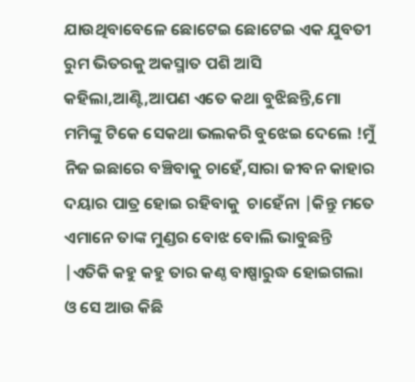ଯାଉଥିବାବେଳେ ଛୋଟେଇ ଛୋଟେଇ ଏକ ଯୁବତୀ ରୁମ ଭିତରକୁ ଅକସ୍ମାତ ପଶି ଆସି କହିଲା,ଆଣ୍ଟି,ଆପଣ ଏତେ କଥା ବୁଝିଛନ୍ତି,ମୋ ମମିଙ୍କୁ ଟିକେ ସେକଥା ଭଲକରି ବୁଝେଇ ଦେଲେ !ମୁଁ ନିଜ ଇଛାରେ ବଞ୍ଚିବାକୁ ଚାହେଁ,ସାରା ଜୀବନ କାହାର ଦୟାର ପାତ୍ର ହୋଇ ରହିବାକୁ  ଚାହେଁନା |କିନ୍ତୁ ମତେ ଏମାନେ ତାଙ୍କ ମୁଣ୍ଡର ବୋଝ ବୋଲି ଭାବୁଛନ୍ତି |ଏତିକି କହୁ କହୁ ତାର କଣ୍ଠ ବାଷ୍ପାରୁଦ୍ଧ ହୋଇଗଲା ଓ ସେ ଆଉ କିଛି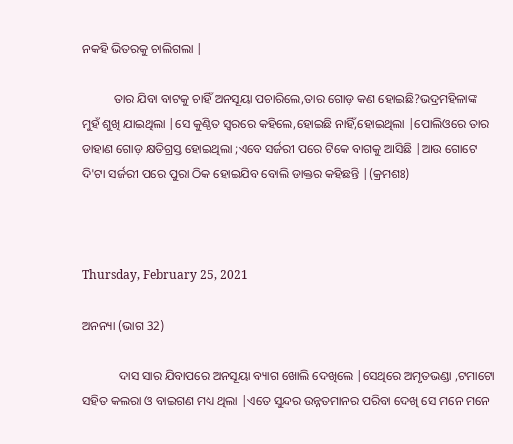ନକହି ଭିତରକୁ ଚାଲିଗଲା |

          ତାର ଯିବା ବାଟକୁ ଚାହିଁ ଅନସୂୟା ପଚାରିଲେ,ତାର ଗୋଡ଼ କଣ ହୋଇଛି?ଭଦ୍ରମହିଳାଙ୍କ ମୁହଁ ଶୁଖି ଯାଇଥିଲା |ସେ କୁଣ୍ଠିତ ସ୍ୱରରେ କହିଲେ,ହୋଇଛି ନାହିଁ,ହୋଇଥିଲା |ପୋଲିଓରେ ତାର ଡାହାଣ ଗୋଡ଼ କ୍ଷତିଗ୍ରସ୍ତ ହୋଇଥିଲା ;ଏବେ ସର୍ଜରୀ ପରେ ଟିକେ ବାଗକୁ ଆସିଛି |ଆଉ ଗୋଟେ ଦି'ଟା ସର୍ଜରୀ ପରେ ପୁରା ଠିକ ହୋଇଯିବ ବୋଲି ଡାକ୍ତର କହିଛନ୍ତି |(କ୍ରମଶଃ)



Thursday, February 25, 2021

ଅନନ୍ୟା (ଭାଗ 32)

            ଦାସ ସାର ଯିବାପରେ ଅନସୂୟା ବ୍ୟାଗ ଖୋଲି ଦେଖିଲେ |ସେଥିରେ ଅମୃତଭଣ୍ଡା ,ଟମାଟୋ ସହିତ କଲରା ଓ ବାଇଗଣ ମଧ୍ୟ ଥିଲା |ଏତେ ସୁନ୍ଦର ଉନ୍ନତମାନର ପରିବା ଦେଖି ସେ ମନେ ମନେ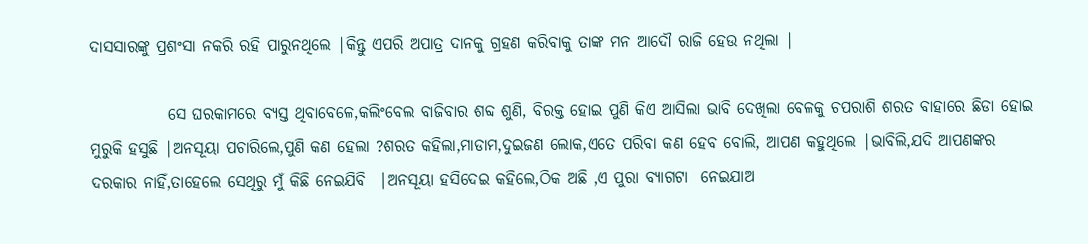ଦାସସାରଙ୍କୁ ପ୍ରଶଂସା ନକରି ରହି ପାରୁନଥିଲେ |କିନ୍ତୁ ଏପରି ଅପାତ୍ର ଦାନକୁ ଗ୍ରହଣ କରିବାକୁ ତାଙ୍କ ମନ ଆଦୌ ରାଜି ହେଉ ନଥିଲା |

            ସେ ଘରକାମରେ ବ୍ୟସ୍ତ ଥିବାବେଳେ,କଲିଂବେଲ ବାଜିବାର ଶବ୍ଦ ଶୁଣି, ବିରକ୍ତ ହୋଇ ପୁଣି କିଏ ଆସିଲା ଭାବି ଦେଖିଲା ବେଳକୁ ଚପରାଶି ଶରତ ବାହାରେ ଛିଡା ହୋଇ ମୁରୁକି ହସୁଛି |ଅନସୂୟା ପଚାରିଲେ,ପୁଣି କଣ ହେଲା ?ଶରତ କହିଲା,ମାଡାମ,ଦୁଇଜଣ ଲୋକ,ଏତେ ପରିବା କଣ ହେବ ବୋଲି, ଆପଣ କହୁଥିଲେ |ଭାବିଲି,ଯଦି ଆପଣଙ୍କର ଦରକାର ନାହିଁ,ତାହେଲେ ସେଥିରୁ ମୁଁ କିଛି ନେଇଯିବି  |ଅନସୂୟା ହସିଦେଇ କହିଲେ,ଠିକ ଅଛି ,ଏ ପୁରା ବ୍ୟାଗଟା  ନେଇଯାଅ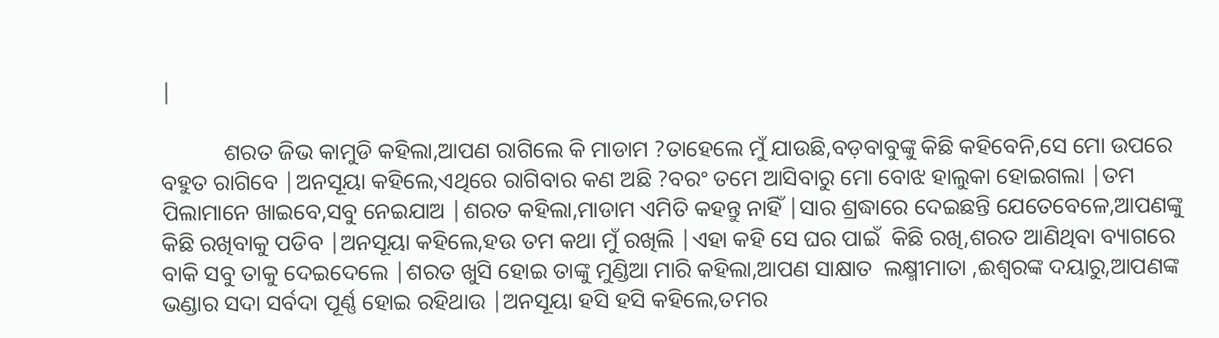|

           ଶରତ ଜିଭ କାମୁଡି କହିଲା,ଆପଣ ରାଗିଲେ କି ମାଡାମ ?ତାହେଲେ ମୁଁ ଯାଉଛି,ବଡ଼ବାବୁଙ୍କୁ କିଛି କହିବେନି,ସେ ମୋ ଉପରେ ବହୁତ ରାଗିବେ |ଅନସୂୟା କହିଲେ,ଏଥିରେ ରାଗିବାର କଣ ଅଛି ?ବରଂ ତମେ ଆସିବାରୁ ମୋ ବୋଝ ହାଲୁକା ହୋଇଗଲା |ତମ ପିଲାମାନେ ଖାଇବେ,ସବୁ ନେଇଯାଅ |ଶରତ କହିଲା,ମାଡାମ ଏମିତି କହନ୍ତୁ ନାହିଁ |ସାର ଶ୍ରଦ୍ଧାରେ ଦେଇଛନ୍ତି ଯେତେବେଳେ,ଆପଣଙ୍କୁ କିଛି ରଖିବାକୁ ପଡିବ |ଅନସୂୟା କହିଲେ,ହଉ ତମ କଥା ମୁଁ ରଖିଲି |ଏହା କହି ସେ ଘର ପାଇଁ  କିଛି ରଖି,ଶରତ ଆଣିଥିବା ବ୍ୟାଗରେ ବାକି ସବୁ ତାକୁ ଦେଇଦେଲେ |ଶରତ ଖୁସି ହୋଇ ତାଙ୍କୁ ମୁଣ୍ଡିଆ ମାରି କହିଲା,ଆପଣ ସାକ୍ଷାତ  ଲକ୍ଷ୍ମୀମାତା ,ଈଶ୍ୱରଙ୍କ ଦୟାରୁ,ଆପଣଙ୍କ ଭଣ୍ଡାର ସଦା ସର୍ବଦା ପୂର୍ଣ୍ଣ ହୋଇ ରହିଥାଉ |ଅନସୂୟା ହସି ହସି କହିଲେ,ତମର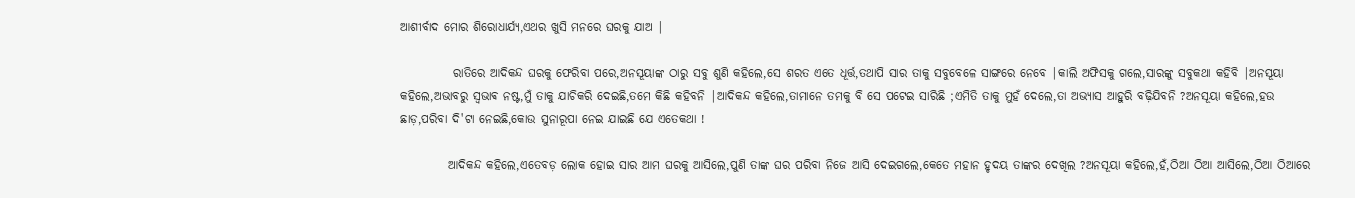ଆଶୀର୍ବାଦ ମୋର ଶିରୋଧାର୍ଯ୍ୟ,ଏଥର ଖୁସି ମନରେ ଘରକୁ ଯାଅ |

           ରାତିରେ ଆଦିକନ୍ଦ ଘରକୁ ଫେରିବା ପରେ,ଅନସୂୟାଙ୍କ ଠାରୁ ସବୁ ଶୁଣି କହିଲେ,ସେ ଶରତ ଏତେ ଧୂର୍ତ୍ତ,ତଥାପି ସାର ତାକୁ ସବୁବେଳେ ସାଙ୍ଗରେ ନେବେ |କାଲି ଅଫିସକୁ ଗଲେ,ସାରଙ୍କୁ ସବୁକଥା କହିବି |ଅନସୂୟା କହିଲେ,ଅଭାବରୁ ସ୍ଵଭାଵ ନଷ୍ଟ,ମୁଁ ତାକୁ ଯାଚିକରି ଦେଇଛି,ତମେ କିଛି କହିବନି |ଆଦିକନ୍ଦ କହିଲେ,ତାମାନେ ତମକୁ ବି ସେ ପଟେଇ ସାରିଛି ;ଏମିତି ତାକୁ ମୁହଁ ଦେଲେ,ତା ଅଭ୍ୟାସ ଆହୁରି ବଢ଼ିଯିବନି ?ଅନସୂୟା କହିଲେ,ହଉ ଛାଡ଼,ପରିବା ଦି'ଟା ନେଇଛି,କୋଉ ସୁନାରୂପା ନେଇ ଯାଇଛି ଯେ ଏତେକଥା !

          ଆଦିକନ୍ଦ କହିଲେ,ଏତେବଡ଼ ଲୋକ ହୋଇ ସାର ଆମ ଘରକୁ ଆସିଲେ,ପୁଣି ତାଙ୍କ ଘର ପରିବା ନିଜେ ଆସି ଦେଇଗଲେ,କେତେ ମହାନ ହୃଦୟ ତାଙ୍କର ଦେଖିଲ ?ଅନସୂୟା କହିଲେ,ହଁ,ଠିଆ ଠିଆ ଆସିଲେ,ଠିଆ ଠିଆରେ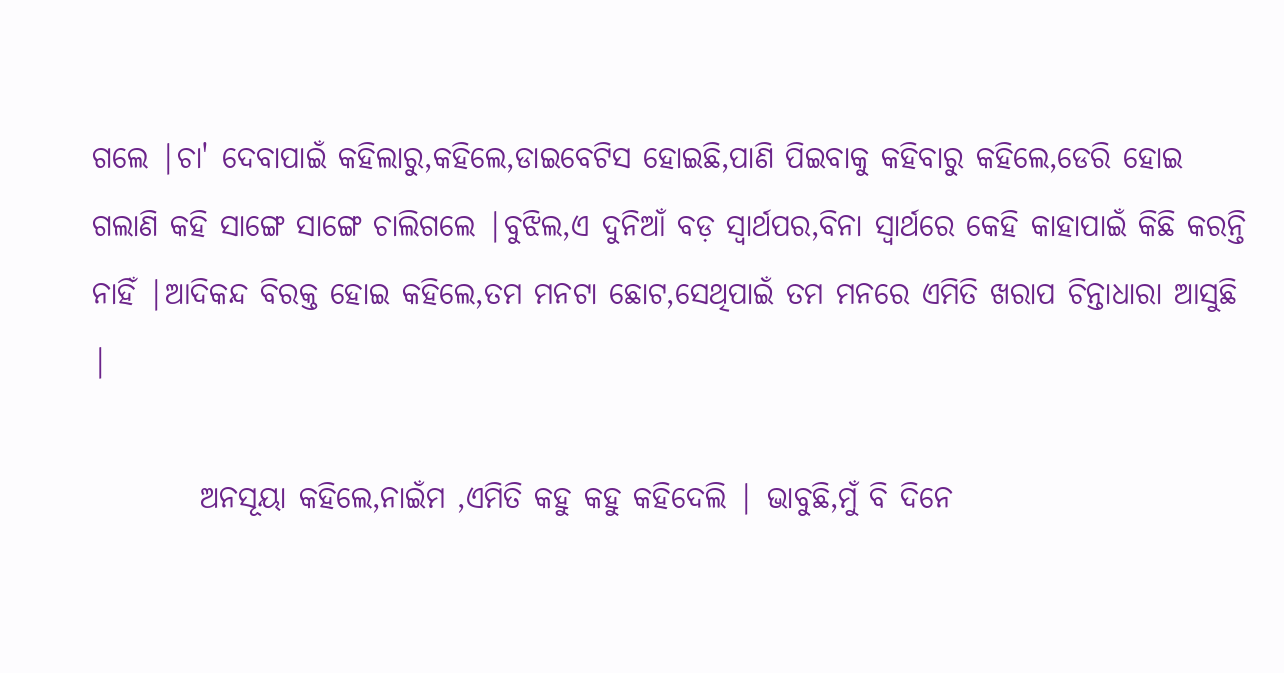ଗଲେ |ଚା' ଦେବାପାଇଁ କହିଲାରୁ,କହିଲେ,ଡାଇବେଟିସ ହୋଇଛି,ପାଣି ପିଇବାକୁ କହିବାରୁ କହିଲେ,ଡେରି ହୋଇ ଗଲାଣି କହି ସାଙ୍ଗେ ସାଙ୍ଗେ ଚାଲିଗଲେ |ବୁଝିଲ,ଏ ଦୁନିଆଁ ବଡ଼ ସ୍ୱାର୍ଥପର,ବିନା ସ୍ୱାର୍ଥରେ କେହି କାହାପାଇଁ କିଛି କରନ୍ତି ନାହିଁ |ଆଦିକନ୍ଦ ବିରକ୍ତ ହୋଇ କହିଲେ,ତମ ମନଟା ଛୋଟ,ସେଥିପାଇଁ ତମ ମନରେ ଏମିତି ଖରାପ ଚିନ୍ତାଧାରା ଆସୁଛି |

         ଅନସୂୟା କହିଲେ,ନାଇଁମ ,ଏମିତି କହୁ କହୁ କହିଦେଲି | ଭାବୁଛି,ମୁଁ ବି ଦିନେ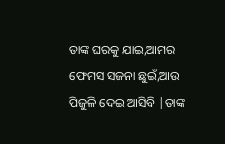ତାଙ୍କ ଘରକୁ ଯାଇ,ଆମର ଫେମସ ସଜନା ଛୁଇଁ,ଆଉ ପିଜୁଳି ଦେଇ ଆସିବି |ତାଙ୍କ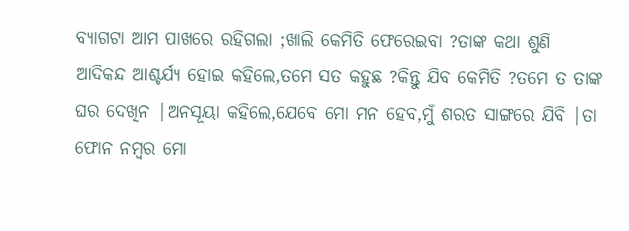ବ୍ୟାଗଟା ଆମ ପାଖରେ ରହିଗଲା ;ଖାଲି କେମିତି ଫେରେଇବା ?ତାଙ୍କ କଥା ଶୁଣି ଆଦିକନ୍ଦ ଆଶ୍ଚର୍ଯ୍ୟ ହୋଇ କହିଲେ,ତମେ ସତ କହୁଛ ?କିନ୍ତୁ ଯିବ କେମିତି ?ତମେ ତ ତାଙ୍କ ଘର ଦେଖିନ |ଅନସୂୟା କହିଲେ,ଯେବେ ମୋ ମନ ହେବ,ମୁଁ ଶରତ ସାଙ୍ଗରେ ଯିବି |ତା ଫୋନ ନମ୍ବର ମୋ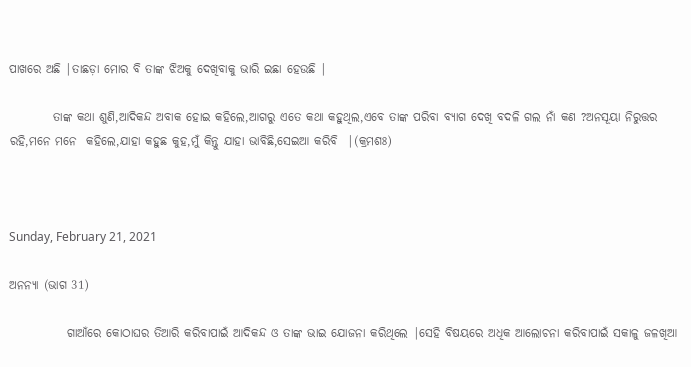ପାଖରେ ଅଛି |ତାଛଡ଼ା ମୋର ବି ତାଙ୍କ ଝିଅକୁ ଦେଖିବାକୁ ଭାରି ଇଛା ହେଉଛି |

         ତାଙ୍କ କଥା ଶୁଣି,ଆଦିକନ୍ଦ ଅବାକ ହୋଇ କହିଲେ,ଆଗରୁ ଏତେ କଥା କହୁଥିଲ,ଏବେ ତାଙ୍କ ପରିବା ବ୍ୟାଗ ଦେଖି ବଦଳି ଗଲ ନାଁ କଣ ?ଅନସୂୟା ନିରୁତ୍ତର ରହି,ମନେ ମନେ  କହିଲେ,ଯାହା କହୁଛ କୁହ,ମୁଁ କିନ୍ତୁ ଯାହା ଭାବିଛି,ସେଇଆ କରିବି  |(କ୍ରମଶଃ)



Sunday, February 21, 2021

ଅନନ୍ୟା (ଭାଗ 31)

            ଗାଆଁରେ କୋଠାଘର ତିଆରି କରିବାପାଇଁ ଆଦିକନ୍ଦ ଓ ତାଙ୍କ ଭାଇ ଯୋଜନା କରିଥିଲେ |ସେହି ବିଷୟରେ ଅଧିକ ଆଲୋଚନା କରିବାପାଇଁ ସକାଳୁ ଜଳଖିଆ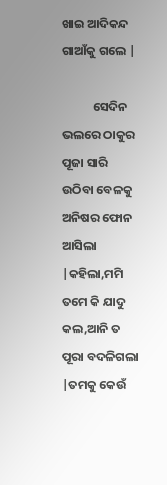ଖାଇ ଆଦିକନ୍ଦ ଗାଆଁକୁ ଗଲେ |

           ସେଦିନ ଭଲରେ ଠାକୁର ପୂଜା ସାରି ଉଠିବା ବେଳକୁ ଅନିଷର ଫୋନ ଆସିଲା |କହିଲା,ମମି ତମେ କି ଯାଦୁ କଲ,ଆନି ତ ପୂରା ବଦଳିଗଲା |ତମକୁ କେଉଁ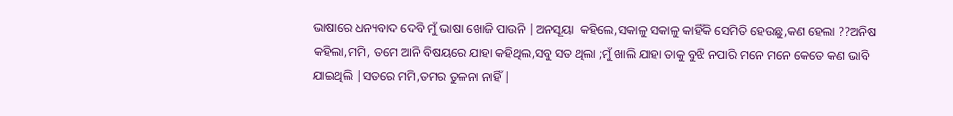ଭାଷାରେ ଧନ୍ୟବାଦ ଦେବି ମୁଁ ଭାଷା ଖୋଜି ପାଉନି |ଅନସୂୟା  କହିଲେ,ସକାଳୁ ସକାଳୁ କାହିଁକି ସେମିତି ହେଉଛୁ,କଣ ହେଲା ??ଅନିଷ କହିଲା,ମମି, ତମେ ଆନି ବିଷୟରେ ଯାହା କହିଥିଲ,ସବୁ ସତ ଥିଲା ;ମୁଁ ଖାଲି ଯାହା ତାକୁ ବୁଝି ନପାରି ମନେ ମନେ କେତେ କଣ ଭାବି ଯାଇଥିଲି |ସତରେ ମମି,ତମର ତୁଳନା ନାହିଁ |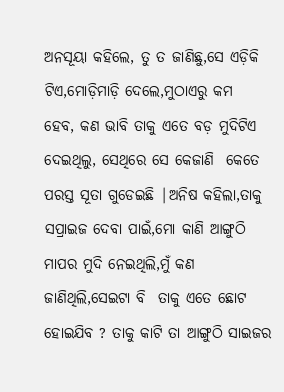ଅନସୂୟା କହିଲେ, ତୁ ତ ଜାଣିଛୁ,ସେ ଏଡ଼ିକି ଟିଏ,ମୋଡ଼ିମାଡ଼ି ଦେଲେ,ମୁଠାଏରୁ କମ  ହେବ, କଣ ଭାବି ତାକୁ ଏତେ ବଡ଼ ମୁଦିଟିଏ ଦେଇଥିଲୁ, ସେଥିରେ ସେ କେଜାଣି  କେତେ ପରସ୍ତ ସୂତା ଗୁଡେଇଛି |ଅନିଷ କହିଲା,ତାକୁ  ସପ୍ରାଇଜ ଦେବା ପାଇଁ,ମୋ କାଣି ଆଙ୍ଗୁଠି ମାପର ମୁଦି ନେଇଥିଲି,ମୁଁ କଣ ଜାଣିଥିଲି,ସେଇଟା ବି  ତାକୁ ଏତେ ଛୋଟ ହୋଇଯିବ ? ତାକୁ କାଟି ତା ଆଙ୍ଗୁଠି ସାଇଜର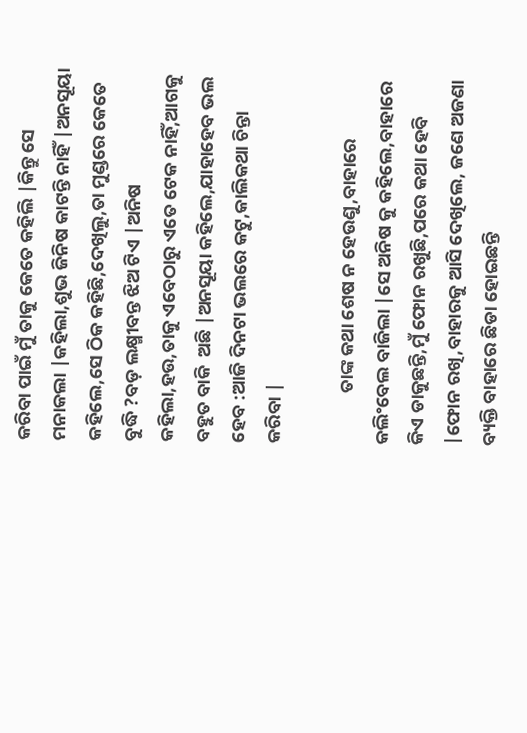କରିବା ପାଇଁ ମୁଁ ତାକୁ କେତେ କହିଲି |କିନ୍ତୁ ସେ ମନାକଲା |କହିଲା,ଶୁଭ ଜିନିଷ କାଟନ୍ତି ନାହିଁ |ଅନସୂୟା କହିଲେ,ସେ ଠିକ କହିଛି,ଦେଖିଲୁ,ତା ମୁଣ୍ଡରେ କେତେ ବୁଦ୍ଧି ?ବଡ଼ ଲକ୍ଷ୍ମୀବନ୍ତ ଝିଅ ଟିଏ |ଅନିଷ କହିଲା,ହଉ,ତାକୁ ଏବେଠାରୁ ଏତେ ଟେକ ନାହିଁ,ଆଗକୁ ବହୁତ ବାକି  ଅଛି |ଅନସୂୟା କହିଲେ,ଯାହାହେବ ଭଲ ହେବ :ଆଜି ଦିନଟା ଭଲରେ କଟୁ,କାଲିକଥା ଚିନ୍ତା କରିବା |

            ତାଙ୍କ କଥା ଶେଷ ନ ହେଉଣୁ,ବାହାରେ କଲିଂବେଲ ବାଜିଲା |ସେ ଅନିଷ କୁ କହିଲେ,ବାହାରେ କିଏ ଡାକୁଛନ୍ତି,ମୁଁ ଫୋନ ରଖୁଛି,ପରେ କଥା ହେବି |ଫୋନ ରଖି,ବାହାରକୁ ଆସି ଦେଖିଲେ, ଜଣେ ଅଜଣା ବ୍ୟକ୍ତି ବାହାରେ ଛିଡା ହୋଇଛନ୍ତି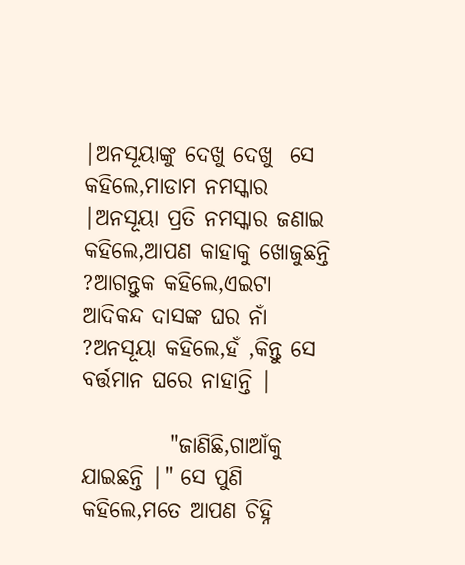|ଅନସୂୟାଙ୍କୁ ଦେଖୁ ଦେଖୁ  ସେ କହିଲେ,ମାଡାମ ନମସ୍କାର |ଅନସୂୟା ପ୍ରତି ନମସ୍କାର ଜଣାଇ କହିଲେ,ଆପଣ କାହାକୁ ଖୋଜୁଛନ୍ତି ?ଆଗନ୍ତୁକ କହିଲେ,ଏଇଟା ଆଦିକନ୍ଦ ଦାସଙ୍କ ଘର ନାଁ ?ଅନସୂୟା କହିଲେ,ହଁ ,କିନ୍ତୁ ସେ ବର୍ତ୍ତମାନ ଘରେ ନାହାନ୍ତି |

          "ଜାଣିଛି,ଗାଆଁକୁ ଯାଇଛନ୍ତି |" ସେ ପୁଣି କହିଲେ,ମତେ ଆପଣ ଚିହ୍ନି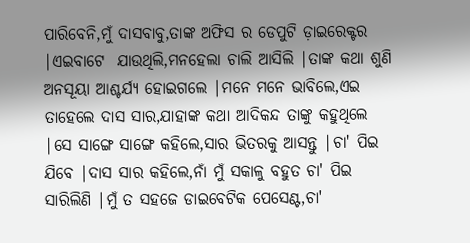ପାରିବେନି,ମୁଁ ଦାସବାବୁ,ତାଙ୍କ ଅଫିସ ର ଡେପୁଟି ଡ଼ାଇରେକ୍ଟର |ଏଇବାଟେ  ଯାଉଥିଲି,ମନହେଲା ଚାଲି ଆସିଲି |ତାଙ୍କ କଥା ଶୁଣି ଅନସୂୟା ଆଶ୍ଚର୍ଯ୍ୟ ହୋଇଗଲେ |ମନେ ମନେ ଭାବିଲେ,ଏଇ ତାହେଲେ ଦାସ ସାର,ଯାହାଙ୍କ କଥା ଆଦିକନ୍ଦ ତାଙ୍କୁ କହୁଥିଲେ |ସେ ସାଙ୍ଗେ ସାଙ୍ଗେ କହିଲେ,ସାର ଭିତରକୁ ଆସନ୍ତୁ |ଚା' ପିଇ ଯିବେ |ଦାସ ସାର କହିଲେ,ନାଁ ମୁଁ ସକାଳୁ ବହୁତ ଚା' ପିଇ ସାରିଲିଣି |ମୁଁ ତ ସହଜେ ଡାଇବେଟିକ ପେସେଣ୍ଟ,ଚା'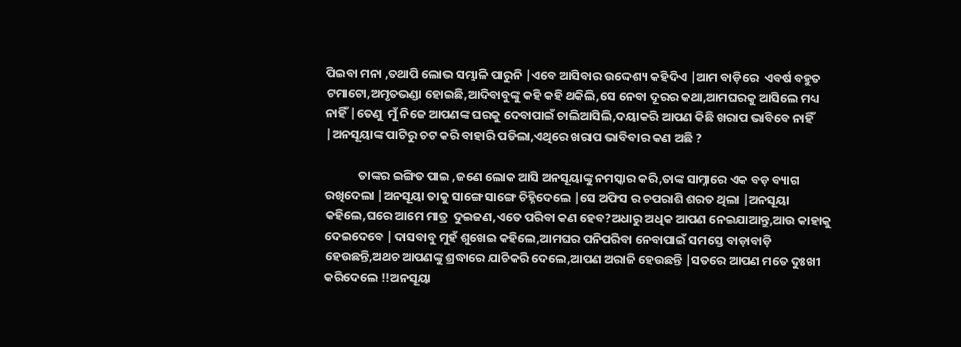ପିଇବା ମନା ,ତଥାପି ଲୋଭ ସମ୍ଭାଳି ପାରୁନି |ଏବେ ଆସିବାର ଉଦ୍ଦେଶ୍ୟ କହିଦିଏ |ଆମ ବାଡ଼ିରେ  ଏବର୍ଷ ବହୁତ ଟମାଟୋ,ଅମୃତଭଣ୍ଡା ହୋଇଛି,ଆଦିବାବୁଙ୍କୁ କହି କହି ଥକିଲି,ସେ ନେବା ଦୂରର କଥା,ଆମଘରକୁ ଆସିଲେ ମଧ୍ୟ ନାହିଁ |ତେଣୁ  ମୁଁ ନିଜେ ଆପଣଙ୍କ ଘରକୁ ଦେବାପାଇଁ ଚାଲିଆସିଲି,ଦୟାକରି ଆପଣ କିଛି ଖରାପ ଭାବିବେ ନାହିଁ |ଅନସୂୟାଙ୍କ ପାଟିରୁ ଚଟ କରି ବାହାରି ପଡିଲା,ଏଥିରେ ଖରାପ ଭାବିବାର କଣ ଅଛି ?

            ତାଙ୍କର ଇଙ୍ଗିତ ପାଇ ,ଜଣେ ଲୋକ ଆସି ଅନସୂୟାଙ୍କୁ ନମସ୍କାର କରି,ତାଙ୍କ ସାମ୍ନାରେ ଏକ ବଡ଼ ବ୍ୟାଗ ରଖିଦେଲା |ଅନସୂୟା ତାକୁ ସାଙ୍ଗେ ସାଙ୍ଗେ ଚିହ୍ନିଦେଲେ |ସେ ଅଫିସ ର ଚପରାଶି ଶରତ ଥିଲା |ଅନସୂୟା  କହିଲେ,ଘରେ ଆମେ ମାତ୍ର  ଦୁଇଜଣ,ଏତେ ପରିବା କଣ ହେବ?ଅଧାରୁ ଅଧିକ ଆପଣ ନେଇଯାଆନ୍ତୁ,ଆଉ କାହାକୁ ଦେଇଦେବେ |ଦାସବାବୁ ମୁହଁ ଶୁଖେଇ କହିଲେ,ଆମଘର ପନିପରିବା ନେବାପାଇଁ ସମସ୍ତେ ବାଡ଼ାବାଡ଼ି ହେଉଛନ୍ତି,ଅଥଚ ଆପଣଙ୍କୁ ଶ୍ରଦ୍ଧାରେ ଯାଚିକରି ଦେଲେ,ଆପଣ ଅରାଜି ହେଉଛନ୍ତି |ସତରେ ଆପଣ ମତେ ଦୁଃଖୀ କରିଦେଲେ !!ଅନସୂୟା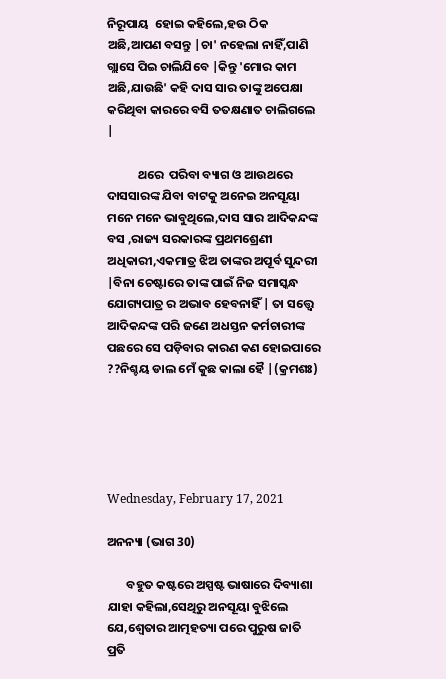ନିରୂପାୟ  ହୋଇ କହିଲେ,ହଉ ଠିକ ଅଛି,ଆପଣ ବସନ୍ତୁ |ଚା' ନହେଲା ନାହିଁ,ପାଣି ଗ୍ଲାସେ ପିଇ ଚାଲିଯିବେ |କିନ୍ତୁ 'ମୋର କାମ ଅଛି,ଯାଉଛି' କହି ଦାସ ସାର ତାଙ୍କୁ ଅପେକ୍ଷା କରିଥିବା କାରରେ ବସି ତତକ୍ଷଣାତ ଚାଲିଗଲେ |

           ଥରେ  ପରିବା ବ୍ୟାଗ ଓ ଆଉଥରେ ଦାସସାରଙ୍କ ଯିବା ବାଟକୁ ଅନେଇ ଅନସୂୟା ମନେ ମନେ ଭାବୁଥିଲେ,ଦାସ ସାର ଆଦିକନ୍ଦଙ୍କ ବସ ,ରାଜ୍ୟ ସରକାରଙ୍କ ପ୍ରଥମଶ୍ରେଣୀ ଅଧିକାରୀ,ଏକମାତ୍ର ଝିଅ ତାଙ୍କର ଅପୂର୍ବ ସୁନ୍ଦରୀ |ବିନା ଚେଷ୍ଟାରେ ତାଙ୍କ ପାଇଁ ନିଜ ସମାସ୍କନ୍ଧ ଯୋଗ୍ୟପାତ୍ର ର ଅଭାବ ହେବନାହିଁ | ତା ସତ୍ତ୍ୱେ ଆଦିକନ୍ଦଙ୍କ ପରି ଜଣେ ଅଧସ୍ତନ କର୍ମଚାରୀଙ୍କ ପଛରେ ସେ ପଡ଼ିବାର କାରଣ କଣ ହୋଇପାରେ ??ନିଶ୍ଚୟ ଡାଲ ମେଁ କୁଛ କାଲା ହୈ |(କ୍ରମଶଃ)





Wednesday, February 17, 2021

ଅନନ୍ୟା (ଭାଗ 30)

       ବହୁତ କଷ୍ଟରେ ଅସ୍ପଷ୍ଟ ଭାଷାରେ ଦିବ୍ୟାଶା  ଯାହା କହିଲା,ସେଥିରୁ ଅନସୂୟା ବୁଝିଲେ ଯେ,ଶ୍ଵେତାର ଆତ୍ମହତ୍ୟା ପରେ ପୁରୁଷ ଜାତି ପ୍ରତି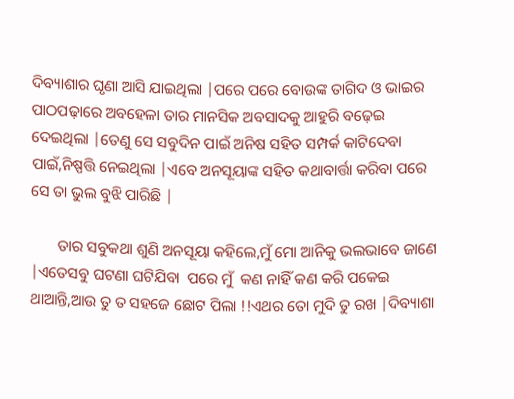ଦିବ୍ୟାଶାର ଘୃଣା ଆସି ଯାଇଥିଲା |ପରେ ପରେ ବୋଉଙ୍କ ତାଗିଦ ଓ ଭାଇର ପାଠପଢ଼ାରେ ଅବହେଳା ତାର ମାନସିକ ଅବସାଦକୁ ଆହୁରି ବଢ଼େଇ ଦେଇଥିଲା |ତେଣୁ ସେ ସବୁଦିନ ପାଇଁ ଅନିଷ ସହିତ ସମ୍ପର୍କ କାଟିଦେବା ପାଇଁ,ନିଷ୍ପତ୍ତି ନେଇଥିଲା |ଏବେ ଅନସୂୟାଙ୍କ ସହିତ କଥାବାର୍ତ୍ତା କରିବା ପରେ ସେ ତା ଭୁଲ ବୁଝି ପାରିଛି |

       ତାର ସବୁକଥା ଶୁଣି ଅନସୂୟା କହିଲେ,ମୁଁ ମୋ ଆନିକୁ ଭଲଭାବେ ଜାଣେ |ଏତେସବୁ ଘଟଣା ଘଟିଯିବା  ପରେ ମୁଁ  କଣ ନାହିଁ କଣ କରି ପକେଇ ଥାଆନ୍ତି,ଆଉ ତୁ ତ ସହଜେ ଛୋଟ ପିଲା !!ଏଥର ତୋ ମୁଦି ତୁ ରଖ |ଦିବ୍ୟାଶା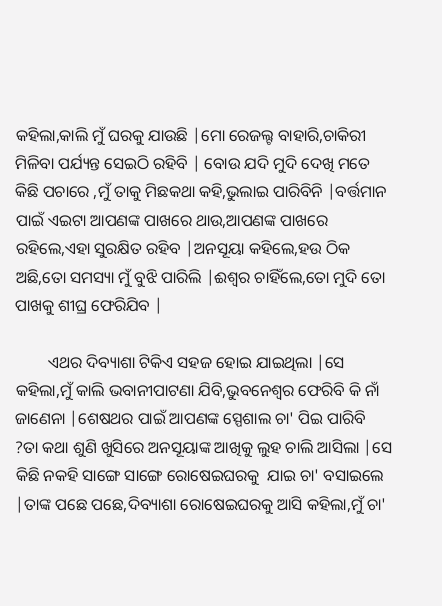କହିଲା,କାଲି ମୁଁ ଘରକୁ ଯାଉଛି |ମୋ ରେଜଲ୍ଟ ବାହାରି,ଚାକିରୀ ମିଳିବା ପର୍ଯ୍ୟନ୍ତ ସେଇଠି ରହିବି | ବୋଉ ଯଦି ମୁଦି ଦେଖି ମତେ କିଛି ପଚାରେ ,ମୁଁ ତାକୁ ମିଛକଥା କହି,ଭୁଲାଇ ପାରିବିନି |ବର୍ତ୍ତମାନ ପାଇଁ ଏଇଟା ଆପଣଙ୍କ ପାଖରେ ଥାଉ,ଆପଣଙ୍କ ପାଖରେ ରହିଲେ,ଏହା ସୁରକ୍ଷିତ ରହିବ |ଅନସୂୟା କହିଲେ,ହଉ ଠିକ ଅଛି,ତୋ ସମସ୍ୟା ମୁଁ ବୁଝି ପାରିଲି |ଈଶ୍ୱର ଚାହିଁଲେ,ତୋ ମୁଦି ତୋ ପାଖକୁ ଶୀଘ୍ର ଫେରିଯିବ |

        ଏଥର ଦିବ୍ୟାଶା ଟିକିଏ ସହଜ ହୋଇ ଯାଇଥିଲା |ସେ କହିଲା,ମୁଁ କାଲି ଭବାନୀପାଟଣା ଯିବି,ଭୁବନେଶ୍ୱର ଫେରିବି କି ନାଁ ଜାଣେନା |ଶେଷଥର ପାଇଁ ଆପଣଙ୍କ ସ୍ପେଶାଲ ଚା' ପିଇ ପାରିବି ?ତା କଥା ଶୁଣି ଖୁସିରେ ଅନସୂୟାଙ୍କ ଆଖିକୁ ଲୁହ ଚାଲି ଆସିଲା |ସେ କିଛି ନକହି ସାଙ୍ଗେ ସାଙ୍ଗେ ରୋଷେଇଘରକୁ  ଯାଇ ଚା' ବସାଇଲେ |ତାଙ୍କ ପଛେ ପଛେ,ଦିବ୍ୟାଶା ରୋଷେଇଘରକୁ ଆସି କହିଲା,ମୁଁ ଚା'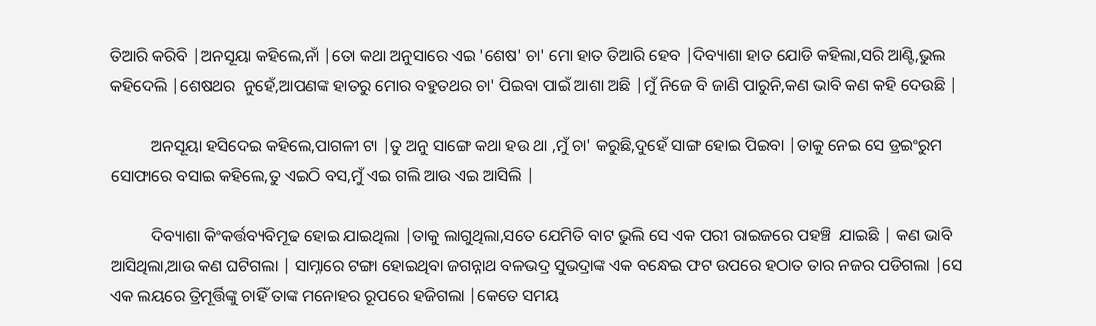ତିଆରି କରିବି |ଅନସୂୟା କହିଲେ,ନାଁ |ତୋ କଥା ଅନୁସାରେ ଏଇ 'ଶେଷ' ଚା' ମୋ ହାତ ତିଆରି ହେବ |ଦିବ୍ୟାଶା ହାତ ଯୋଡି କହିଲା,ସରି ଆଣ୍ଟି,ଭୁଲ କହିଦେଲି |ଶେଷଥର  ନୁହେଁ,ଆପଣଙ୍କ ହାତରୁ ମୋର ବହୁତଥର ଚା' ପିଇବା ପାଇଁ ଆଶା ଅଛି |ମୁଁ ନିଜେ ବି ଜାଣି ପାରୁନି,କଣ ଭାବି କଣ କହି ଦେଉଛି |

          ଅନସୂୟା ହସିଦେଇ କହିଲେ,ପାଗଳୀ ଟା |ତୁ ଅନୁ ସାଙ୍ଗେ କଥା ହଉ ଥା ,ମୁଁ ଚା' କରୁଛି,ଦୁହେଁ ସାଙ୍ଗ ହୋଇ ପିଇବା |ତାକୁ ନେଇ ସେ ଡ୍ରଇଂରୁମ ସୋଫାରେ ବସାଇ କହିଲେ,ତୁ ଏଇଠି ବସ,ମୁଁ ଏଇ ଗଲି ଆଉ ଏଇ ଆସିଲି |

          ଦିବ୍ୟାଶା କିଂକର୍ତ୍ତବ୍ୟବିମୂଢ ହୋଇ ଯାଇଥିଲା |ତାକୁ ଲାଗୁଥିଲା,ସତେ ଯେମିତି ବାଟ ଭୁଲି ସେ ଏକ ପରୀ ରାଇଜରେ ପହଞ୍ଚି  ଯାଇଛି | କଣ ଭାବି ଆସିଥିଲା,ଆଉ କଣ ଘଟିଗଲା | ସାମ୍ନାରେ ଟଙ୍ଗା ହୋଇଥିବା ଜଗନ୍ନାଥ ବଳଭଦ୍ର ସୁଭଦ୍ରାଙ୍କ ଏକ ବନ୍ଧେଇ ଫଟ ଉପରେ ହଠାତ ତାର ନଜର ପଡିଗଲା |ସେ ଏକ ଲୟରେ ତ୍ରିମୂର୍ତ୍ତିଙ୍କୁ ଚାହିଁ ତାଙ୍କ ମନୋହର ରୂପରେ ହଜିଗଲା |କେତେ ସମୟ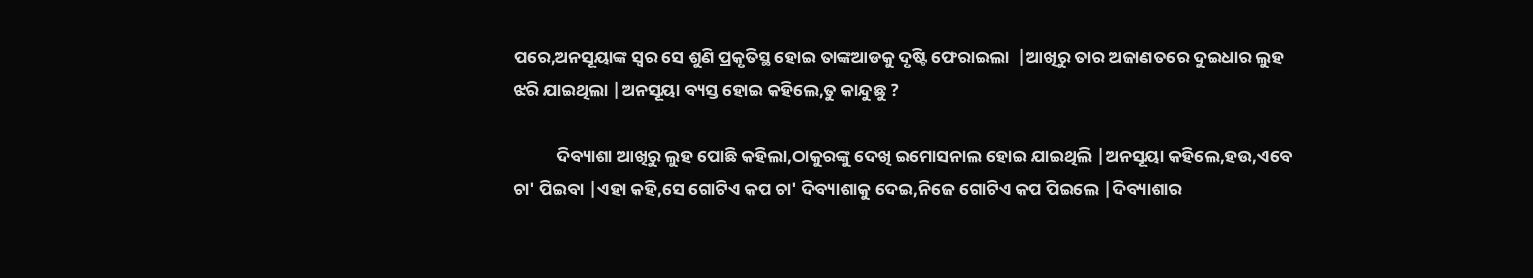ପରେ,ଅନସୂୟାଙ୍କ ସ୍ୱର ସେ ଶୁଣି ପ୍ରକୃତିସ୍ଥ ହୋଇ ତାଙ୍କଆଡକୁ ଦୃଷ୍ଟି ଫେରାଇଲା  |ଆଖିରୁ ତାର ଅଜାଣତରେ ଦୁଇଧାର ଲୁହ ଝରି ଯାଇଥିଲା |ଅନସୂୟା ବ୍ୟସ୍ତ ହୋଇ କହିଲେ,ତୁ କାନ୍ଦୁଛୁ ?

           ଦିବ୍ୟାଶା ଆଖିରୁ ଲୁହ ପୋଛି କହିଲା,ଠାକୁରଙ୍କୁ ଦେଖି ଇମୋସନାଲ ହୋଇ ଯାଇଥିଲି |ଅନସୂୟା କହିଲେ,ହଉ,ଏବେ ଚା' ପିଇବା |ଏହା କହି,ସେ ଗୋଟିଏ କପ ଚା' ଦିବ୍ୟାଶାକୁ ଦେଇ,ନିଜେ ଗୋଟିଏ କପ ପିଇଲେ |ଦିବ୍ୟାଶାର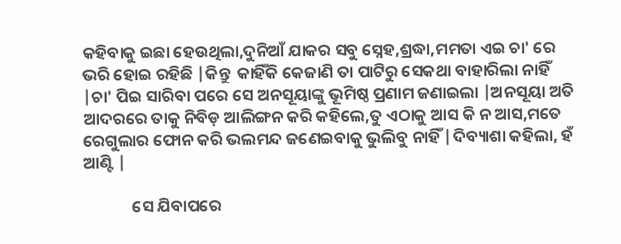କହିବାକୁ ଇଛା ହେଉଥିଲା,ଦୁନିଆଁ ଯାକର ସବୁ ସ୍ନେହ,ଶ୍ରଦ୍ଧା,ମମତା ଏଇ ଚା' ରେ ଭରି ହୋଇ ରହିଛି |କିନ୍ତୁ  କାହିଁକି କେଜାଣି ତା ପାଟିରୁ ସେକଥା ବାହାରିଲା ନାହିଁ |ଚା' ପିଇ ସାରିବା ପରେ ସେ ଅନସୂୟାଙ୍କୁ ଭୂମିଷ୍ଠ ପ୍ରଣାମ ଜଣାଇଲା |ଅନସୂୟା ଅତି ଆଦରରେ ତାକୁ ନିବିଡ଼ ଆଲିଙ୍ଗନ କରି କହିଲେ,ତୁ ଏଠାକୁ ଆସ କି ନ ଆସ,ମତେ ରେଗୁଲାର ଫୋନ କରି ଭଲମନ୍ଦ ଜଣେଇବାକୁ ଭୁଲିବୁ ନାହିଁ |ଦିବ୍ୟାଶା କହିଲା, ହଁ ଆଣ୍ଟି |

             ସେ ଯିବାପରେ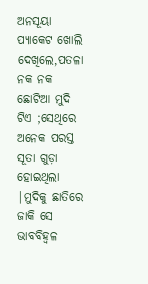ଅନସୂୟା ପ୍ୟାକେଟ ଖୋଲି ଦେଖିଲେ,ପତଳା ନକ ନକ ଛୋଟିଆ ମୁଦି ଟିଏ ;ସେଥିରେ ଅନେକ ପରସ୍ତ ସୂତା ଗୁଡ଼ା ହୋଇଥିଲା |ମୁଦିକୁ ଛାତିରେ ଜାକି ସେ ଭାବବିହ୍ୱଳ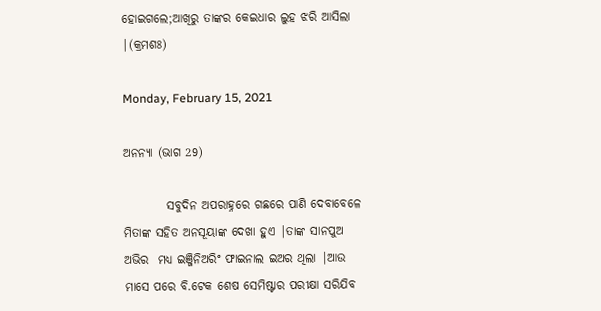ହୋଇଗଲେ;ଆଖିରୁ ତାଙ୍କର କେଇଧାର ଲୁହ ଝରି ଆସିଲା |(କ୍ରମଶଃ)

Monday, February 15, 2021

ଅନନ୍ୟା (ଭାଗ 29)

         ସବୁଦିନ ଅପରାହ୍ନରେ ଗଛରେ ପାଣି ଦେବାବେଳେ ମିତାଙ୍କ ସହିତ ଅନସୂୟାଙ୍କ ଦେଖା ହୁଏ |ତାଙ୍କ ସାନପୁଅ ଅଭିର  ମଧ୍ୟ ଇଞ୍ଜିନିଅରିଂ ଫାଇନାଲ ଇଅର ଥିଲା |ଆଉ ମାସେ ପରେ ବି.ଟେକ ଶେଷ ସେମିଷ୍ଟାର ପରୀକ୍ଷା ସରିଯିବ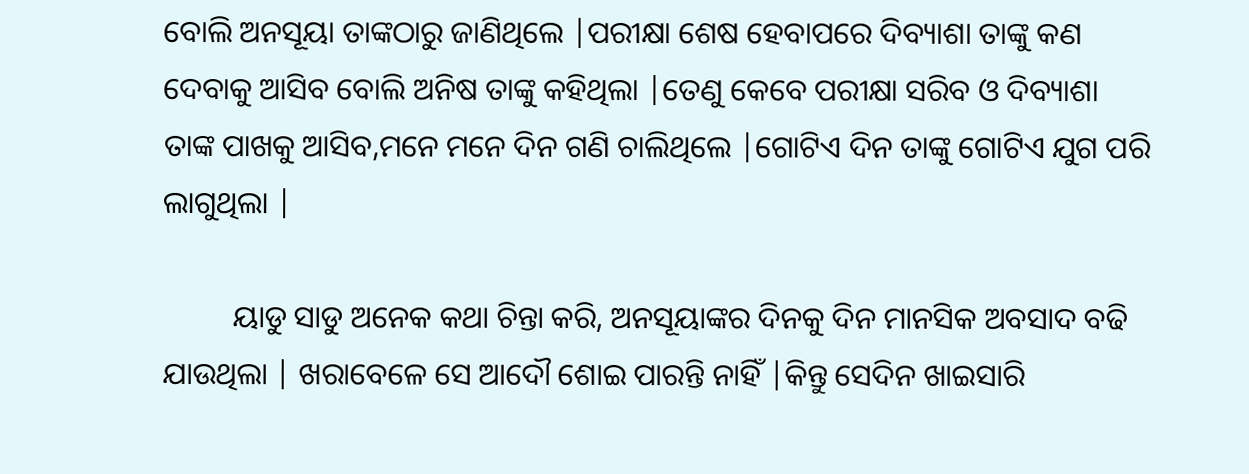ବୋଲି ଅନସୂୟା ତାଙ୍କଠାରୁ ଜାଣିଥିଲେ |ପରୀକ୍ଷା ଶେଷ ହେବାପରେ ଦିବ୍ୟାଶା ତାଙ୍କୁ କଣ ଦେବାକୁ ଆସିବ ବୋଲି ଅନିଷ ତାଙ୍କୁ କହିଥିଲା |ତେଣୁ କେବେ ପରୀକ୍ଷା ସରିବ ଓ ଦିବ୍ୟାଶା ତାଙ୍କ ପାଖକୁ ଆସିବ,ମନେ ମନେ ଦିନ ଗଣି ଚାଲିଥିଲେ |ଗୋଟିଏ ଦିନ ତାଙ୍କୁ ଗୋଟିଏ ଯୁଗ ପରି ଲାଗୁଥିଲା |

         ୟାଡୁ ସାଡୁ ଅନେକ କଥା ଚିନ୍ତା କରି, ଅନସୂୟାଙ୍କର ଦିନକୁ ଦିନ ମାନସିକ ଅବସାଦ ବଢି ଯାଉଥିଲା | ଖରାବେଳେ ସେ ଆଦୌ ଶୋଇ ପାରନ୍ତି ନାହିଁ |କିନ୍ତୁ ସେଦିନ ଖାଇସାରି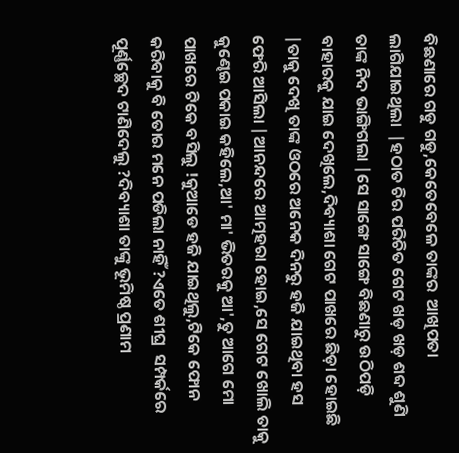ବିଛଣାରେ ଗଡୁ ଗଡୁ,କେତେବେଳେ ତାଙ୍କର  ଆଖିପତା ଲାଗିଯାଇଥିଲା  |ହଠାତ ଚିର ପରିଚିତ ଗେଟ ଖଡ଼ ଖଡ଼ ଶବ୍ଦ ଶୁଣି ତାଙ୍କ ନିଦ ଭାଙ୍ଗିଗଲା |ସେ ସାଙ୍ଗେ ସାଙ୍ଗେ ବିଛଣାରୁ ଉଠିପଡ଼ି ବାହାରକୁ ଯାଇ ଦେଖିଲେ,ଦିବ୍ୟାଶା ଗେଟ ପାଖରେ ଛିଡ଼ା ହୋଇଛି |ତାକୁ ଦେଖି ତାଙ୍କ ଓଠରେ ଅନେକ ଦିନରୁ ହଜି ଯାଇଥିବା ହସ ଫେରି ଆସିଲା |ଆନନ୍ଦରେ ଆତ୍ମହରା ହୋଇ,ସେ ଗେଟ ଖୋଲି ତାକୁ କୁଣ୍ଢେଇ ପକାଇ କହିଲେ,ଆ' ମା' ଭିତରକୁ ଆ',ତୁ ଆଗେ ମୋ ପାଖରେ ଟିକେ ବସିଲୁ !କୁଆଡେ ହଜି ଯାଇଥିଲୁ,ଟିକେ ଫୋନ କରିବାକୁ ବି ତୋର ମନେ ପଡିଲା ନାହିଁ ?ଏତେ ଶୀଘ୍ର  ସମ୍ପର୍କରେ ପୂର୍ଣ୍ଣଚ୍ଛେଦ ଟାଣିଦେଲୁ ?ଦିବ୍ୟାଶା ତାଙ୍କୁ ଭୂମିଷ୍ଠ ପ୍ରଣାମ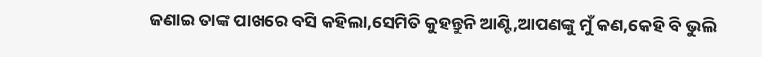ଜଣାଇ ତାଙ୍କ ପାଖରେ ବସି କହିଲା,ସେମିତି କୁହନ୍ତୁନି ଆଣ୍ଟି,ଆପଣଙ୍କୁ ମୁଁ କଣ,କେହି ବି ଭୁଲି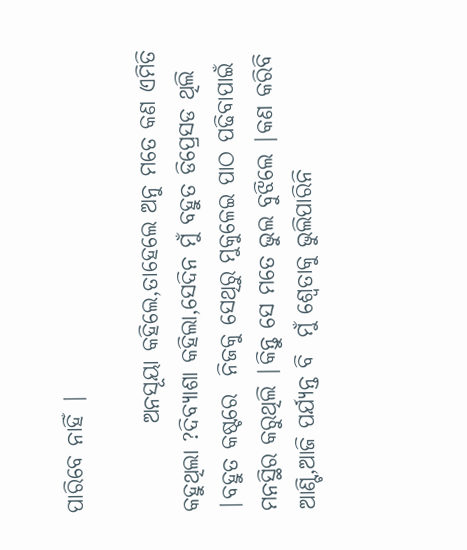ପାରିବେ ନାହିଁ |

          ଅନସୂୟା କହିଲେ,ତାହେଲେ ଅନୁ ମତେ କଣ ଏମିତି କହୁଥିଲା ?ଦିବ୍ୟାଶା କହିଲା,ସେଦିନ ମୁଁ ବହୁତ ଡିପ୍ରେସଡ ଥିଲି |ବହୁତ କଷ୍ଟରେ  ନିଜକୁ ସେଥିରୁ ମୁକୁଳେଇ ପାଠ ପଢିବାପାଇଁ ମନସ୍ଥିର କରୁଥିଲି |କିନ୍ତୁ ସେ ମତେ ଭୁଲ ବୁଝିଲେ |କଣ କରିବି ଆଣ୍ଟି,ଆଜି ପର୍ଯ୍ୟନ୍ତ ବି  ମୁଁ ଶ୍ଵେତାକୁ ଭୁଲିପାରିନି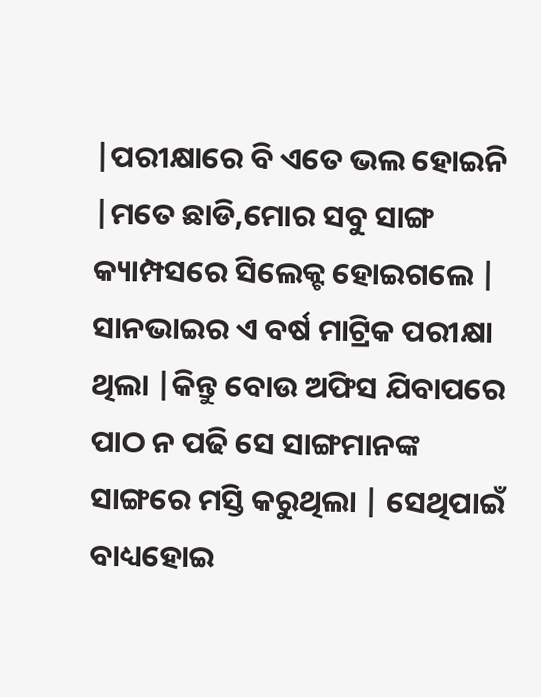|ପରୀକ୍ଷାରେ ବି ଏତେ ଭଲ ହୋଇନି |ମତେ ଛାଡି,ମୋର ସବୁ ସାଙ୍ଗ କ୍ୟାମ୍ପସରେ ସିଲେକ୍ଟ ହୋଇଗଲେ | ସାନଭାଇର ଏ ବର୍ଷ ମାଟ୍ରିକ ପରୀକ୍ଷା ଥିଲା |କିନ୍ତୁ ବୋଉ ଅଫିସ ଯିବାପରେ ପାଠ ନ ପଢି ସେ ସାଙ୍ଗମାନଙ୍କ ସାଙ୍ଗରେ ମସ୍ତି କରୁଥିଲା | ସେଥିପାଇଁ ବାଧ୍ୟହୋଇ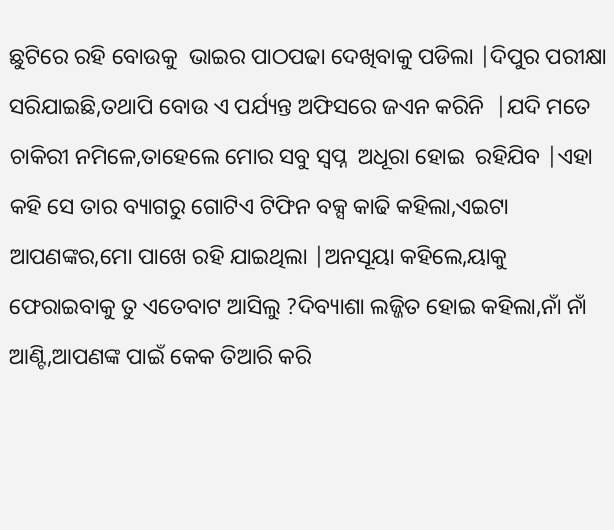ଛୁଟିରେ ରହି ବୋଉକୁ  ଭାଇର ପାଠପଢା ଦେଖିବାକୁ ପଡିଲା |ଦିପୁର ପରୀକ୍ଷା ସରିଯାଇଛି,ତଥାପି ବୋଉ ଏ ପର୍ଯ୍ୟନ୍ତ ଅଫିସରେ ଜଏନ କରିନି  |ଯଦି ମତେ ଚାକିରୀ ନମିଳେ,ତାହେଲେ ମୋର ସବୁ ସ୍ୱପ୍ନ  ଅଧୂରା ହୋଇ  ରହିଯିବ |ଏହା କହି ସେ ତାର ବ୍ୟାଗରୁ ଗୋଟିଏ ଟିଫିନ ବକ୍ସ କାଢି କହିଲା,ଏଇଟା ଆପଣଙ୍କର,ମୋ ପାଖେ ରହି ଯାଇଥିଲା |ଅନସୂୟା କହିଲେ,ୟାକୁ ଫେରାଇବାକୁ ତୁ ଏତେବାଟ ଆସିଲୁ ?ଦିବ୍ୟାଶା ଲଜ୍ଜିତ ହୋଇ କହିଲା,ନାଁ ନାଁ ଆଣ୍ଟି,ଆପଣଙ୍କ ପାଇଁ କେକ ତିଆରି କରି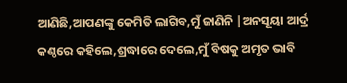ଆଣିଛି,ଆପଣଙ୍କୁ କେମିତି ଲାଗିବ,ମୁଁ ଜାଣିନି |ଅନସୂୟା ଆର୍ଦ୍ର କଣ୍ଠରେ କହିଲେ,ଶ୍ରଦ୍ଧାରେ ଦେଲେ,ମୁଁ ବିଷକୁ ଅମୃତ ଭାବି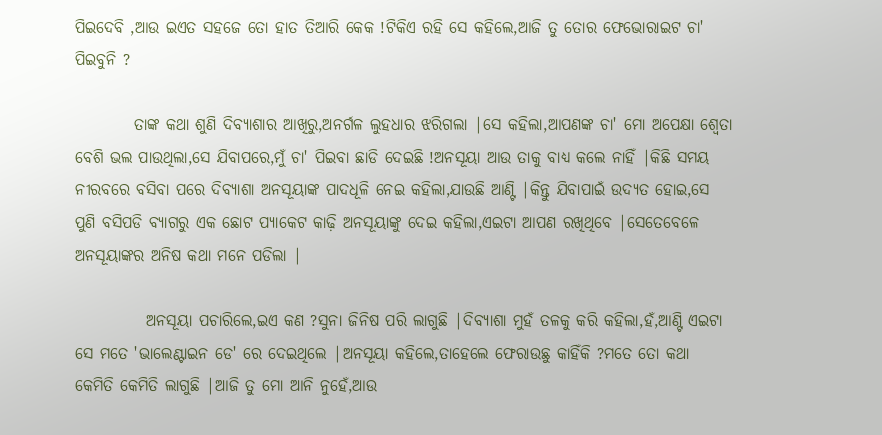ପିଇଦେବି ,ଆଉ ଇଏତ ସହଜେ ତୋ ହାତ ତିଆରି କେକ !ଟିକିଏ ରହି ସେ କହିଲେ,ଆଜି ତୁ ତୋର ଫେଭୋରାଇଟ ଚା' ପିଇବୁନି ?

         ତାଙ୍କ କଥା ଶୁଣି ଦିବ୍ୟାଶାର ଆଖିରୁ,ଅନର୍ଗଳ ଲୁହଧାର ଝରିଗଲା |ସେ କହିଲା,ଆପଣଙ୍କ ଚା' ମୋ ଅପେକ୍ଷା ଶ୍ଵେତା  ବେଶି ଭଲ ପାଉଥିଲା,ସେ ଯିବାପରେ,ମୁଁ ଚା' ପିଇବା ଛାଡି ଦେଇଛି !ଅନସୂୟା ଆଉ ତାକୁ ବାଧ୍ୟ କଲେ ନାହିଁ |କିଛି ସମୟ ନୀରବରେ ବସିବା ପରେ ଦିବ୍ୟାଶା ଅନସୂୟାଙ୍କ ପାଦଧୂଳି ନେଇ କହିଲା,ଯାଉଛି ଆଣ୍ଟି |କିନ୍ତୁ ଯିବାପାଇଁ ଉଦ୍ୟତ ହୋଇ,ସେ ପୁଣି ବସିପଡି ବ୍ୟାଗରୁ ଏକ ଛୋଟ ପ୍ୟାକେଟ କାଢ଼ି ଅନସୂୟାଙ୍କୁ ଦେଇ କହିଲା,ଏଇଟା ଆପଣ ରଖିଥିବେ |ସେତେବେଳେ ଅନସୂୟାଙ୍କର ଅନିଷ କଥା ମନେ ପଡିଲା |

           ଅନସୂୟା ପଚାରିଲେ,ଇଏ କଣ ?ସୁନା ଜିନିଷ ପରି ଲାଗୁଛି |ଦିବ୍ୟାଶା ମୁହଁ ତଳକୁ କରି କହିଲା,ହଁ,ଆଣ୍ଟି ଏଇଟା ସେ ମତେ 'ଭାଲେଣ୍ଟାଇନ ଡେ' ରେ ଦେଇଥିଲେ |ଅନସୂୟା କହିଲେ,ତାହେଲେ ଫେରାଉଛୁ କାହିଁକି ?ମତେ ତୋ କଥା କେମିତି କେମିତି ଲାଗୁଛି |ଆଜି ତୁ ମୋ ଆନି ନୁହେଁ,ଆଉ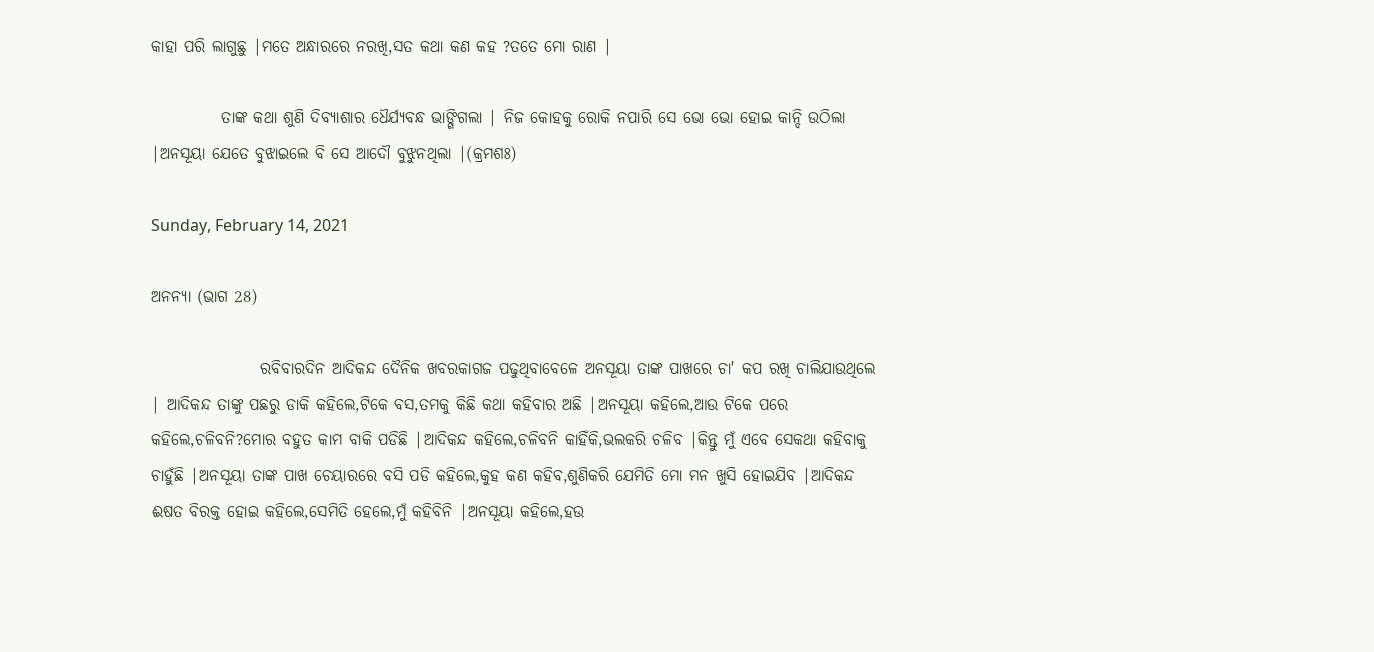କାହା ପରି ଲାଗୁଛୁ |ମତେ ଅନ୍ଧାରରେ ନରଖି,ସତ କଥା କଣ କହ ?ତତେ ମୋ ରାଣ |

           ତାଙ୍କ କଥା ଶୁଣି ଦିବ୍ୟାଶାର ଧୈର୍ଯ୍ୟବନ୍ଧ ଭାଙ୍ଗିଗଲା | ନିଜ କୋହକୁ ରୋକି ନପାରି ସେ ଭୋ ଭୋ ହୋଇ କାନ୍ଦି ଉଠିଲା |ଅନସୂୟା ଯେତେ ବୁଝାଇଲେ ବି ସେ ଆଦୌ ବୁଝୁନଥିଲା |(କ୍ରମଶଃ)

Sunday, February 14, 2021

ଅନନ୍ୟା (ଭାଗ 28)

                 ରବିବାରଦିନ ଆଦିକନ୍ଦ ଦୈନିକ ଖବରକାଗଜ ପଢୁଥିବାବେଳେ ଅନସୂୟା ତାଙ୍କ ପାଖରେ ଚା' କପ ରଖି ଚାଲିଯାଉଥିଲେ | ଆଦିକନ୍ଦ ତାଙ୍କୁ ପଛରୁ ଡାକି କହିଲେ,ଟିକେ ବସ,ତମକୁ କିଛି କଥା କହିବାର ଅଛି |ଅନସୂୟା କହିଲେ,ଆଉ ଟିକେ ପରେ କହିଲେ,ଚଳିବନି?ମୋର ବହୁତ କାମ ବାକି ପଡିଛି |ଆଦିକନ୍ଦ କହିଲେ,ଚଳିବନି କାହିଁକି,ଭଲକରି ଚଳିବ |କିନ୍ତୁ ମୁଁ ଏବେ ସେକଥା କହିବାକୁ ଚାହୁଁଛି |ଅନସୂୟା ତାଙ୍କ ପାଖ ଚେୟାରରେ ବସି ପଡି କହିଲେ,କୁହ କଣ କହିବ,ଶୁଣିକରି ଯେମିତି ମୋ ମନ ଖୁସି ହୋଇଯିବ |ଆଦିକନ୍ଦ ଈଷତ ବିରକ୍ତ ହୋଇ କହିଲେ,ସେମିତି ହେଲେ,ମୁଁ କହିବିନି |ଅନସୂୟା କହିଲେ,ହଉ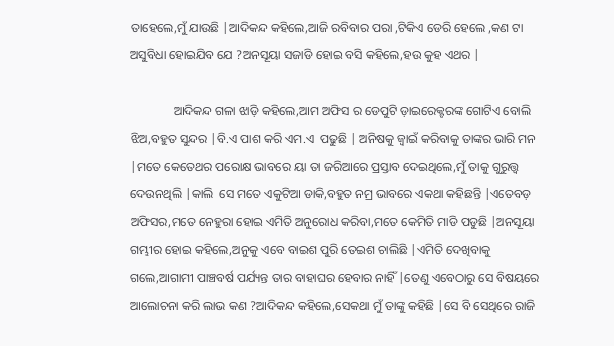ତାହେଲେ,ମୁଁ ଯାଉଛି |ଆଦିକନ୍ଦ କହିଲେ,ଆଜି ରବିବାର ପରା ,ଟିକିଏ ଡେରି ହେଲେ ,କଣ ଟା ଅସୁବିଧା ହୋଇଯିବ ଯେ ?ଅନସୂୟା ସଜାଡି ହୋଇ ବସି କହିଲେ,ହଉ କୁହ ଏଥର |

              ଆଦିକନ୍ଦ ଗଳା ଝାଡ଼ି କହିଲେ,ଆମ ଅଫିସ ର ଡେପୁଟି ଡ଼ାଇରେକ୍ଟରଙ୍କ ଗୋଟିଏ ବୋଲି ଝିଅ,ବହୁତ ସୁନ୍ଦର |ବି.ଏ ପାଶ କରି ଏମ.ଏ  ପଢୁଛି | ଅନିଷକୁ ଜ୍ୱାଇଁ କରିବାକୁ ତାଙ୍କର ଭାରି ମନ |ମତେ କେତେଥର ପରୋକ୍ଷ ଭାବରେ ୟା ତା ଜରିଆରେ ପ୍ରସ୍ତାବ ଦେଇଥିଲେ,ମୁଁ ତାକୁ ଗୁରୁତ୍ତ୍ଵ ଦେଉନଥିଲି |କାଲି  ସେ ମତେ ଏକୁଟିଆ ଡାକି,ବହୁତ ନମ୍ର ଭାବରେ ଏକଥା କହିଛନ୍ତି |ଏତେବଡ଼ ଅଫିସର,ମତେ ନେହୁରା ହୋଇ ଏମିତି ଅନୁରୋଧ କରିବା,ମତେ କେମିତି ମାଡି ପଡୁଛି |ଅନସୂୟା ଗମ୍ଭୀର ହୋଇ କହିଲେ,ଅନୁକୁ ଏବେ ବାଇଶ ପୁରି ତେଇଶ ଚାଲିଛି |ଏମିତି ଦେଖିବାକୁ ଗଲେ,ଆଗାମୀ ପାଞ୍ଚବର୍ଷ ପର୍ଯ୍ୟନ୍ତ ତାର ବାହାଘର ହେବାର ନାହିଁ |ତେଣୁ ଏବେଠାରୁ ସେ ବିଷୟରେ ଆଲୋଚନା କରି ଲାଭ କଣ ?ଆଦିକନ୍ଦ କହିଲେ,ସେକଥା ମୁଁ ତାଙ୍କୁ କହିଛି |ସେ ବି ସେଥିରେ ରାଜି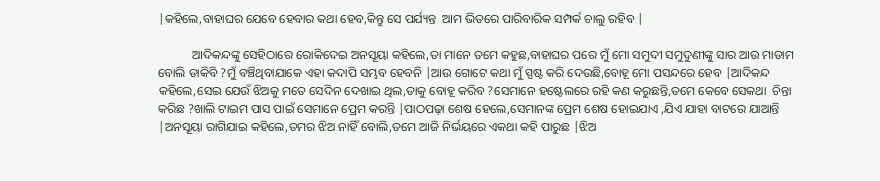|କହିଲେ,ବାହାଘର ଯେବେ ହେବାର କଥା ହେବ,କିନ୍ତୁ ସେ ପର୍ଯ୍ୟନ୍ତ  ଆମ ଭିତରେ ପାରିବାରିକ ସମ୍ପର୍କ ଚାଲୁ ରହିବ |

           ଆଦିକନ୍ଦଙ୍କୁ ସେହିଠାରେ ରୋକିଦେଇ ଅନସୂୟା କହିଲେ,ତା ମାନେ ତମେ କହୁଛ,ବାହାଘର ପରେ ମୁଁ ମୋ ସମୁଦୀ ସମୁଦୁଣୀଙ୍କୁ ସାର ଆଉ ମାଡାମ ବୋଲି ଡାକିବି ?ମୁଁ ବଞ୍ଚିଥିବାଯାକେ ଏହା କଦାପି ସମ୍ଭବ ହେବନି |ଆଉ ଗୋଟେ କଥା ମୁଁ ସ୍ପଷ୍ଟ କରି ଦେଉଛି,ବୋହୂ ମୋ ପସନ୍ଦରେ ହେବ |ଆଦିକନ୍ଦ କହିଲେ,ସେଇ ଯେଉଁ ଝିଅକୁ ମତେ ସେଦିନ ଦେଖାଇ ଥିଲ,ତାକୁ ବୋହୂ କରିବ ?ସେମାନେ ହଷ୍ଟେଲରେ ରହି କଣ କରୁଛନ୍ତି,ତମେ କେବେ ସେକଥା  ଚିନ୍ତା କରିଛ ?ଖାଲି ଟାଇମ ପାସ ପାଇଁ ସେମାନେ ପ୍ରେମ କରନ୍ତି |ପାଠପଢ଼ା ଶେଷ ହେଲେ,ସେମାନଙ୍କ ପ୍ରେମ ଶେଷ ହୋଇଯାଏ ,ଯିଏ ଯାହା ବାଟରେ ଯାଆନ୍ତି |ଅନସୂୟା ରାଗିଯାଇ କହିଲେ,ତମର ଝିଅ ନାହିଁ ବୋଲି,ତମେ ଆଜି ନିର୍ଭୟରେ ଏକଥା କହି ପାରୁଛ |ଝିଅ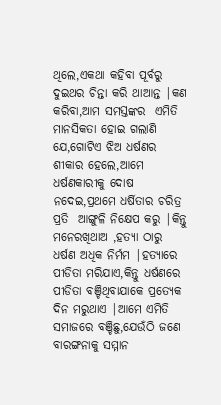ଥିଲେ,ଏକଥା କହିବା ପୂର୍ବରୁ ଦୁଇଥର ଚିନ୍ତା କରି ଥାଆନ୍ତ |କଣ କରିବା,ଆମ ସମସ୍ତଙ୍କର  ଏମିତି ମାନସିକତା ହୋଇ ଗଲାଣି ଯେ,ଗୋଟିଏ ଝିଅ ଧର୍ଷଣର ଶୀକାର ହେଲେ,ଆମେ  ଧର୍ଷଣକାରୀକୁ ଦୋଷ ନଦେଇ,ପ୍ରଥମେ ଧର୍ଷିତାର ଚରିତ୍ର ପ୍ରତି  ଆଙ୍ଗୁଳି ନିକ୍ଷେପ କରୁ |କିନ୍ତୁ ମନେରଖିଥାଅ ,ହତ୍ୟା ଠାରୁ ଧର୍ଷଣ ଅଧିକ ନିର୍ମମ |ହତ୍ୟାରେ ପୀଡିତା ମରିଯାଏ,କିନ୍ତୁ ଧର୍ଷଣରେ ପୀଡିତା ବଞ୍ଚିଥିବାଯାକେ ପ୍ରତ୍ୟେକ ଦିନ ମରୁଥାଏ |ଆମେ ଏମିତି ସମାଜରେ ବଞ୍ଚିଛୁ,ଯେଉଁଠି ଜଣେ ବାରଙ୍ଗନାକୁ ସମ୍ମାନ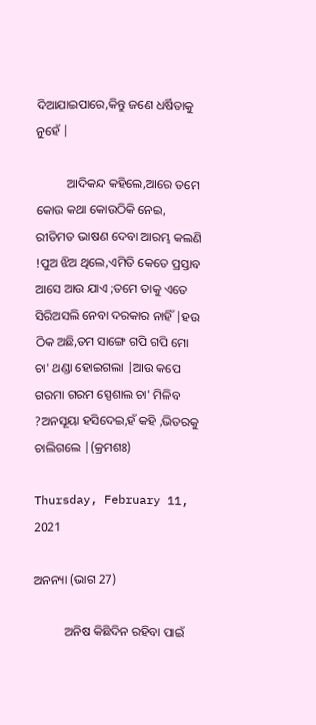ଦିଆଯାଇପାରେ,କିନ୍ତୁ ଜଣେ ଧର୍ଷିତାକୁ ନୁହେଁ |

          ଆଦିକନ୍ଦ କହିଲେ,ଆରେ ତମେ କୋଉ କଥା କୋଉଠିକି ନେଇ, ରୀତିମତ ଭାଷଣ ଦେବା ଆରମ୍ଭ କଲଣି !ପୁଅ ଝିଅ ଥିଲେ,ଏମିତି କେତେ ପ୍ରସ୍ତାବ ଆସେ ଆଉ ଯାଏ ;ତମେ ତାକୁ ଏତେ ସିରିଅସଲି ନେବା ଦରକାର ନାହିଁ |ହଉ ଠିକ ଅଛି,ତମ ସାଙ୍ଗେ ଗପି ଗପି ମୋ ଚା' ଥଣ୍ଡା ହୋଇଗଲା |ଆଉ କପେ ଗରମା ଗରମ ସ୍ପେଶାଲ ଚା' ମିଳିବ ?ଅନସୂୟା ହସିଦେଇ,ହଁ କହି ,ଭିତରକୁ ଚାଲିଗଲେ |(କ୍ରମଶଃ)

Thursday, February 11, 2021

ଅନନ୍ୟା (ଭାଗ 27)

          ଅନିଷ କିଛିଦିନ ରହିବା ପାଇଁ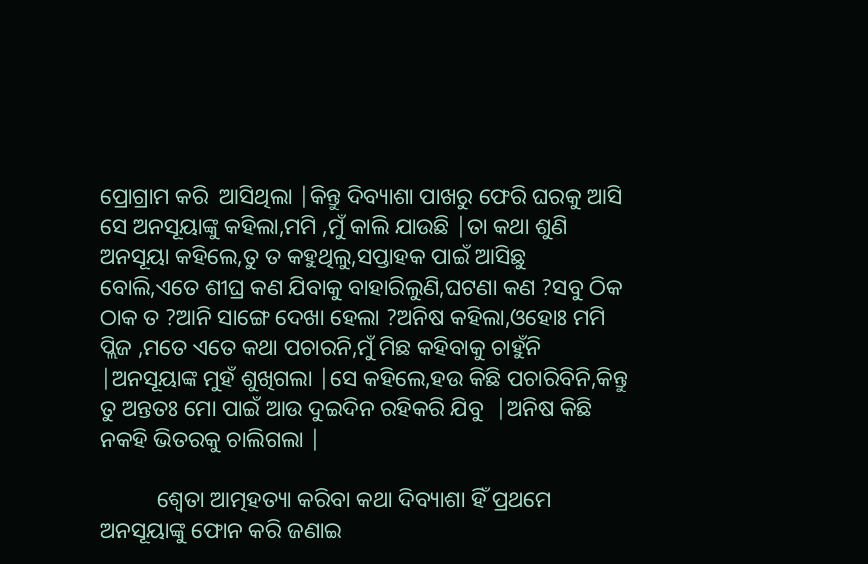ପ୍ରୋଗ୍ରାମ କରି  ଆସିଥିଲା |କିନ୍ତୁ ଦିବ୍ୟାଶା ପାଖରୁ ଫେରି ଘରକୁ ଆସି ସେ ଅନସୂୟାଙ୍କୁ କହିଲା,ମମି ,ମୁଁ କାଲି ଯାଉଛି |ତା କଥା ଶୁଣି ଅନସୂୟା କହିଲେ,ତୁ ତ କହୁଥିଲୁ,ସପ୍ତାହକ ପାଇଁ ଆସିଛୁ ବୋଲି,ଏତେ ଶୀଘ୍ର କଣ ଯିବାକୁ ବାହାରିଲୁଣି,ଘଟଣା କଣ ?ସବୁ ଠିକ ଠାକ ତ ?ଆନି ସାଙ୍ଗେ ଦେଖା ହେଲା ?ଅନିଷ କହିଲା,ଓହୋଃ ମମି ପ୍ଲିଜ ,ମତେ ଏତେ କଥା ପଚାରନି,ମୁଁ ମିଛ କହିବାକୁ ଚାହୁଁନି |ଅନସୂୟାଙ୍କ ମୁହଁ ଶୁଖିଗଲା |ସେ କହିଲେ,ହଉ କିଛି ପଚାରିବିନି,କିନ୍ତୁ ତୁ ଅନ୍ତତଃ ମୋ ପାଇଁ ଆଉ ଦୁଇଦିନ ରହିକରି ଯିବୁ  |ଅନିଷ କିଛି ନକହି ଭିତରକୁ ଚାଲିଗଲା |

          ଶ୍ଵେତା ଆତ୍ମହତ୍ୟା କରିବା କଥା ଦିବ୍ୟାଶା ହିଁ ପ୍ରଥମେ ଅନସୂୟାଙ୍କୁ ଫୋନ କରି ଜଣାଇ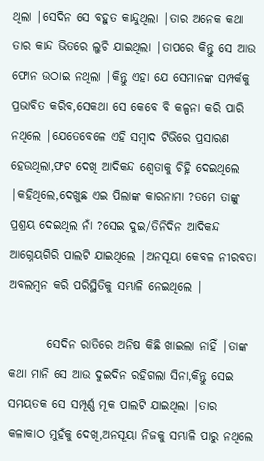ଥିଲା |ସେଦିନ ସେ ବହୁତ କାନ୍ଦୁଥିଲା |ତାର ଅନେକ କଥା ତାର କାନ୍ଦ ଭିତରେ ଲୁଚି ଯାଇଥିଲା |ତାପରେ କିନ୍ତୁ ସେ ଆଉ ଫୋନ ଉଠାଇ ନଥିଲା |କିନ୍ତୁ ଏହା ଯେ ସେମାନଙ୍କ ସମ୍ପର୍କକୁ ପ୍ରଭାବିତ କରିବ,ସେକଥା ସେ କେବେ ବି କଳ୍ପନା କରି ପାରି ନଥିଲେ |ଯେତେବେଳେ ଏହି ସମ୍ବାଦ ଟିଭିରେ ପ୍ରସାରଣ ହେଉଥିଲା,ଫଟ ଦେଖି ଆଦିକନ୍ଦ ଶ୍ଵେତାକୁ ଚିହ୍ନି ଦେଇଥିଲେ |କହିଥିଲେ,ଦେଖୁଛ ଏଇ ପିଲାଙ୍କ କାରନାମା ?ତମେ ତାଙ୍କୁ ପ୍ରଶ୍ରୟ ଦେଇଥିଲ ନାଁ ?ସେଇ ଦୁଇ/ତିନିଦିନ ଆଦିକନ୍ଦ ଆଗ୍ନେୟଗିରି ପାଲଟି ଯାଇଥିଲେ |ଅନସୂୟା କେବଳ ନୀରବତା ଅବଲମ୍ବନ କରି ପରିସ୍ଥିତିକୁ ସମ୍ଭାଳି ନେଇଥିଲେ |

        ସେଦିନ ରାତିରେ ଅନିଷ କିଛି ଖାଇଲା ନାହିଁ |ତାଙ୍କ କଥା ମାନି ସେ ଆଉ ଦୁଇଦିନ ରହିଗଲା ସିନା,କିନ୍ତୁ ସେଇ ସମୟତକ ସେ ସମ୍ପୂର୍ଣ୍ଣ ମୂକ ପାଲଟି ଯାଇଥିଲା |ତାର କଳାକାଠ ମୁହଁକୁ ଦେଖି,ଅନସୂୟା ନିଜକୁ ସମ୍ଭାଳି ପାରୁ ନଥିଲେ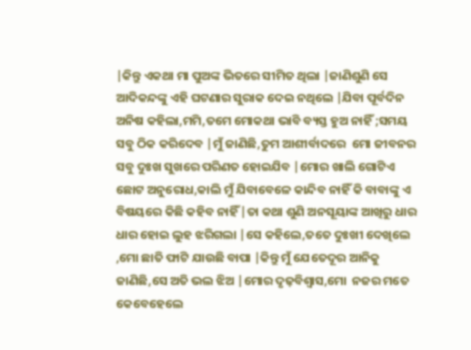|କିନ୍ତୁ ଏକଥା ମା ପୁଅଙ୍କ ଭିତରେ ସୀମିତ ଥିଲା |ଜାଣିଶୁଣି ସେ ଆଦିକନ୍ଦଙ୍କୁ ଏହି ଘଟଣାର ସୁରାକ ଦେଇ ନଥିଲେ |ଯିବା ପୂର୍ବଦିନ ଅନିଷ କହିଲା,ମମି,ତମେ ମୋକଥା ଭାବି ବ୍ୟସ୍ତ ହୁଅ ନାହିଁ ;ସମୟ ସବୁ ଠିକ କରିଦେବ |ମୁଁ ଜାଣିଛି,ତୁମ ଆଶୀର୍ବାଦରେ  ମୋ ଜୀବନର ସବୁ ଦୁଃଖ ସୁଖରେ ପରିଣତ ହୋଇଯିବ |ମୋର ଖାଲି ଗୋଟିଏ ଛୋଟ ଅନୁରୋଧ,କାଲି ମୁଁ ଯିବାବେଳେ କାନ୍ଦିବ ନାହିଁ କି ବାବାଙ୍କୁ ଏ ବିଷୟରେ କିଛି କହିବ ନାହିଁ |ତା କଥା ଶୁଣି ଅନସୂୟାଙ୍କ ଆଖିରୁ ଧାର ଧାର ହୋଇ ଲୁହ ଝରିଗଲା |ସେ କହିଲେ,ତତେ ଦୁଃଖୀ ଦେଖିଲେ ,ମୋ ଛାତି ଫାଟି ଯାଉଛି ବାପା |କିନ୍ତୁ ମୁଁ ଯେତେଦୂର ଆନିକୁ ଜାଣିଛି,ସେ ଅତି ଭଲ ଝିଅ |ମୋର ଦୃଢ଼ବିଶ୍ୱାସ,ମୋ  ନଜର ମତେ କେବେହେଲେ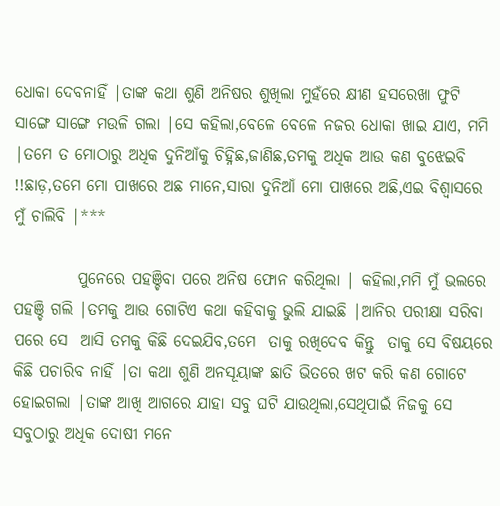ଧୋକା ଦେବନାହିଁ |ତାଙ୍କ କଥା ଶୁଣି ଅନିଷର ଶୁଖିଲା ମୁହଁରେ କ୍ଷୀଣ ହସରେଖା ଫୁଟି ସାଙ୍ଗେ ସାଙ୍ଗେ ମଉଳି ଗଲା |ସେ କହିଲା,ବେଳେ ବେଳେ ନଜର ଧୋକା ଖାଇ ଯାଏ, ମମି |ତମେ ତ ମୋଠାରୁ ଅଧିକ ଦୁନିଆଁକୁ ଚିହ୍ନିଛ,ଜାଣିଛ,ତମକୁ ଅଧିକ ଆଉ କଣ ବୁଝେଇବି !!ଛାଡ଼,ତମେ ମୋ ପାଖରେ ଅଛ ମାନେ,ସାରା ଦୁନିଆଁ ମୋ ପାଖରେ ଅଛି,ଏଇ ବିଶ୍ୱାସରେ ମୁଁ ଚାଲିବି |***

          ପୁନେରେ ପହଞ୍ଚିବା ପରେ ଅନିଷ ଫୋନ କରିଥିଲା | କହିଲା,ମମି ମୁଁ ଭଲରେ ପହଞ୍ଚି ଗଲି |ତମକୁ ଆଉ ଗୋଟିଏ କଥା କହିବାକୁ ଭୁଲି ଯାଇଛି |ଆନିର ପରୀକ୍ଷା ସରିବା ପରେ ସେ  ଆସି ତମକୁ କିଛି ଦେଇଯିବ,ତମେ  ତାକୁ ରଖିଦେବ କିନ୍ତୁ  ତାକୁ ସେ ବିଷୟରେ କିଛି ପଚାରିବ ନାହିଁ |ତା କଥା ଶୁଣି ଅନସୂୟାଙ୍କ ଛାତି ଭିତରେ ଖଟ କରି କଣ ଗୋଟେ ହୋଇଗଲା |ତାଙ୍କ ଆଖି ଆଗରେ ଯାହା ସବୁ ଘଟି ଯାଉଥିଲା,ସେଥିପାଇଁ ନିଜକୁ ସେ ସବୁଠାରୁ ଅଧିକ ଦୋଷୀ ମନେ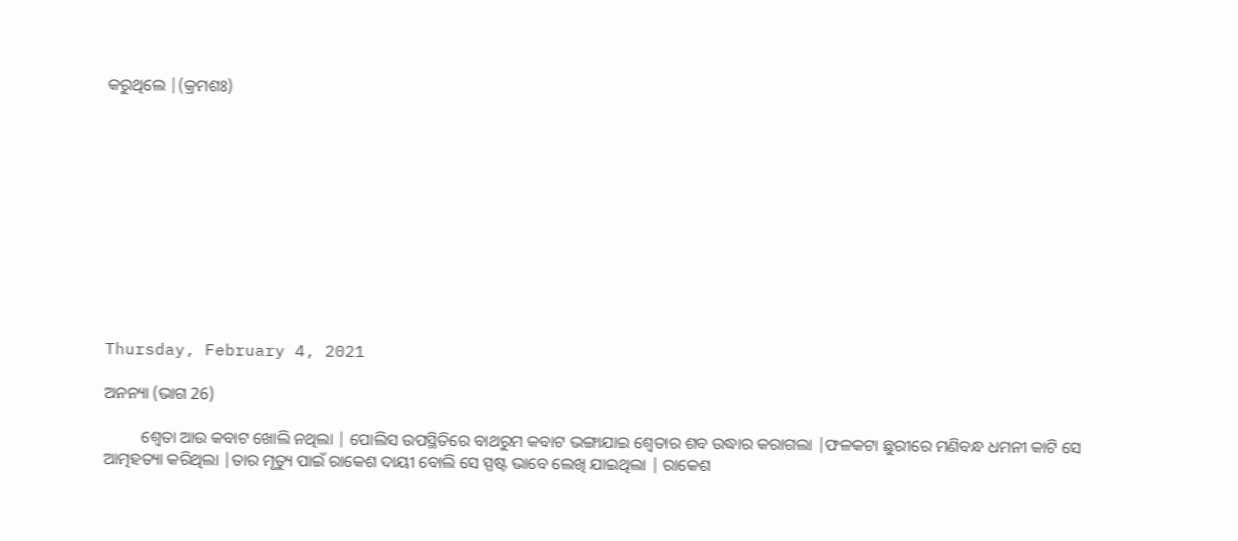କରୁଥିଲେ |(କ୍ରମଶଃ)











Thursday, February 4, 2021

ଅନନ୍ୟା (ଭାଗ 26)

         ଶ୍ଵେତା ଆଉ କବାଟ ଖୋଲି ନଥିଲା | ପୋଲିସ ଉପସ୍ଥିତିରେ ବାଥରୁମ କବାଟ ଭଙ୍ଗାଯାଇ ଶ୍ଵେତାର ଶବ ଉଦ୍ଧାର କରାଗଲା |ଫଳକଟା ଛୁରୀରେ ମଣିବନ୍ଧ ଧମନୀ କାଟି ସେ ଆତ୍ମହତ୍ୟା କରିଥିଲା |ତାର ମୃତ୍ୟୁ ପାଇଁ ରାକେଶ ଦାୟୀ ବୋଲି ସେ ସ୍ପଷ୍ଟ ଭାବେ ଲେଖି ଯାଇଥିଲା | ରାକେଶ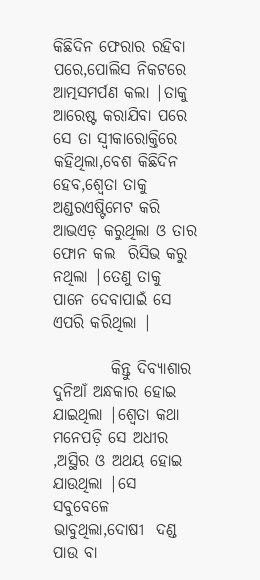କିଛିଦିନ ଫେରାର ରହିବା ପରେ,ପୋଲିସ ନିକଟରେ ଆତ୍ମସମର୍ପଣ କଲା |ତାକୁ  ଆରେଷ୍ଟ କରାଯିବା ପରେ ସେ ତା ସ୍ଵୀକାରୋକ୍ତିରେ କହିଥିଲା,ବେଶ କିଛିଦିନ ହେବ,ଶ୍ଵେତା ତାକୁ ଅଣ୍ଡରଏଷ୍ଟିମେଟ କରି  ଆଭଏଡ଼ କରୁଥିଲା ଓ ତାର ଫୋନ କଲ  ରିସିଭ କରୁ ନଥିଲା |ତେଣୁ ତାକୁ ପାନେ ଦେବାପାଇଁ ସେ ଏପରି କରିଥିଲା |

         କିନ୍ତୁ ଦିବ୍ୟାଶାର ଦୁନିଆଁ ଅନ୍ଧକାର ହୋଇ ଯାଇଥିଲା |ଶ୍ଵେତା କଥା ମନେପଡ଼ି ସେ ଅଧୀର ,ଅସ୍ଥିର ଓ ଅଥୟ ହୋଇ ଯାଉଥିଲା |ସେ ସବୁବେଳେ ଭାବୁଥିଲା,ଦୋଷୀ  ଦଣ୍ଡ ପାଉ ବା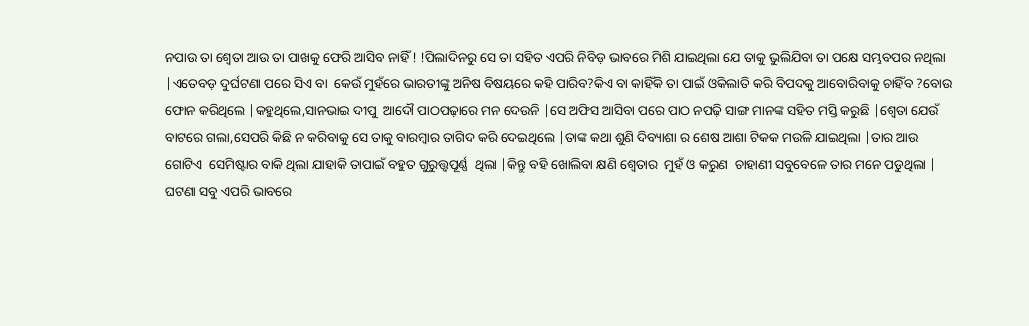ନପାଉ ତା ଶ୍ଵେତା ଆଉ ତା ପାଖକୁ ଫେରି ଆସିବ ନାହିଁ ! !ପିଲାଦିନରୁ ସେ ତା ସହିତ ଏପରି ନିବିଡ଼ ଭାବରେ ମିଶି ଯାଇଥିଲା ଯେ ତାକୁ ଭୁଲିଯିବା ତା ପକ୍ଷେ ସମ୍ଭବପର ନଥିଲା |ଏତେବଡ଼ ଦୁର୍ଘଟଣା ପରେ ସିଏ ବା  କେଉଁ ମୁହଁରେ ଭାରତୀଙ୍କୁ ଅନିଷ ବିଷୟରେ କହି ପାରିବ?କିଏ ବା କାହିଁକି ତା ପାଇଁ ଓକିଲାତି କରି ବିପଦକୁ ଆବୋରିବାକୁ ଚାହିଁବ ?ବୋଉ ଫୋନ କରିଥିଲେ |କହୁଥିଲେ,ସାନଭାଇ ଦୀପୁ  ଆଦୌ ପାଠପଢ଼ାରେ ମନ ଦେଉନି |ସେ ଅଫିସ ଆସିବା ପରେ ପାଠ ନପଢ଼ି ସାଙ୍ଗ ମାନଙ୍କ ସହିତ ମସ୍ତି କରୁଛି |ଶ୍ଵେତା ଯେଉଁ ବାଟରେ ଗଲା,ସେପରି କିଛି ନ କରିବାକୁ ସେ ତାକୁ ବାରମ୍ବାର ତାଗିଦ କରି ଦେଇଥିଲେ |ତାଙ୍କ କଥା ଶୁଣି ଦିବ୍ୟାଶା ର ଶେଷ ଆଶା ଟିକକ ମଉଳି ଯାଇଥିଲା |ତାର ଆଉ ଗୋଟିଏ  ସେମିଷ୍ଟାର ବାକି ଥିଲା ଯାହାକି ତାପାଇଁ ବହୁତ ଗୁରୁତ୍ତ୍ଵପୂର୍ଣ୍ଣ  ଥିଲା |କିନ୍ତୁ ବହି ଖୋଲିବା କ୍ଷଣି ଶ୍ୱେତାର  ମୁହଁ ଓ କରୁଣ  ଚାହାଣୀ ସବୁବେଳେ ତାର ମନେ ପଡୁଥିଲା | ଘଟଣା ସବୁ ଏପରି ଭାବରେ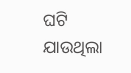ଘଟି ଯାଉଥିଲା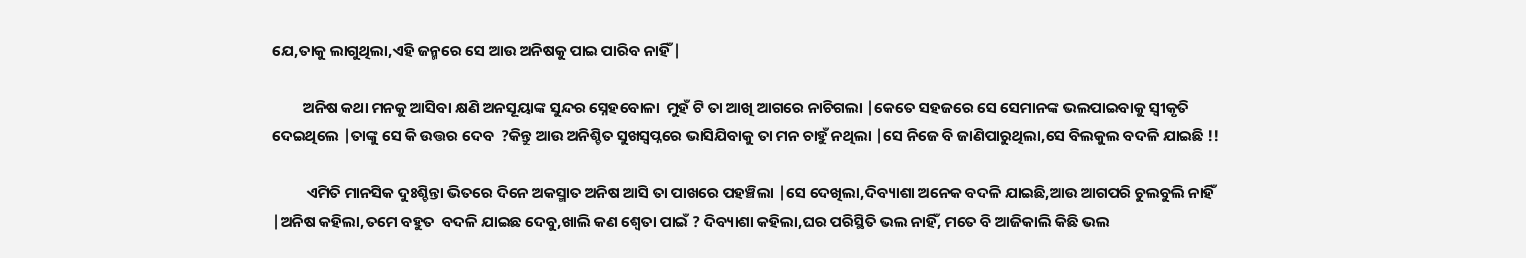ଯେ,ତାକୁ ଲାଗୁଥିଲା,ଏହି ଜନ୍ମରେ ସେ ଆଉ ଅନିଷକୁ ପାଇ ପାରିବ ନାହିଁ |

         ଅନିଷ କଥା ମନକୁ ଆସିବା କ୍ଷଣି ଅନସୂୟାଙ୍କ ସୁନ୍ଦର ସ୍ନେହବୋଳା  ମୁହଁ ଟି ତା ଆଖି ଆଗରେ ନାଚିଗଲା |କେତେ ସହଜରେ ସେ ସେମାନଙ୍କ ଭଲପାଇବାକୁ ସ୍ଵୀକୃତି ଦେଇଥିଲେ |ତାଙ୍କୁ ସେ କି ଉତ୍ତର ଦେବ  ?କିନ୍ତୁ ଆଉ ଅନିଶ୍ଚିତ ସୁଖସ୍ୱପ୍ନରେ ଭାସିଯିବାକୁ ତା ମନ ଚାହୁଁ ନଥିଲା |ସେ ନିଜେ ବି ଜାଣିପାରୁଥିଲା,ସେ ବିଲକୁଲ ବଦଳି ଯାଇଛି !!

          ଏମିତି ମାନସିକ ଦୁଃଶ୍ଚିନ୍ତା ଭିତରେ ଦିନେ ଅକସ୍ମାତ ଅନିଷ ଆସି ତା ପାଖରେ ପହଞ୍ଚିଲା |ସେ ଦେଖିଲା,ଦିବ୍ୟାଶା ଅନେକ ବଦଳି ଯାଇଛି,ଆଉ ଆଗପରି ଚୁଲବୁଲି ନାହିଁ |ଅନିଷ କହିଲା,ତମେ ବହୁତ  ବଦଳି ଯାଇଛ ଦେବୁ,ଖାଲି କଣ ଶ୍ଵେତା ପାଇଁ ? ଦିବ୍ୟାଶା କହିଲା,ଘର ପରିସ୍ଥିତି ଭଲ ନାହିଁ, ମତେ ବି ଆଜିକାଲି କିଛି ଭଲ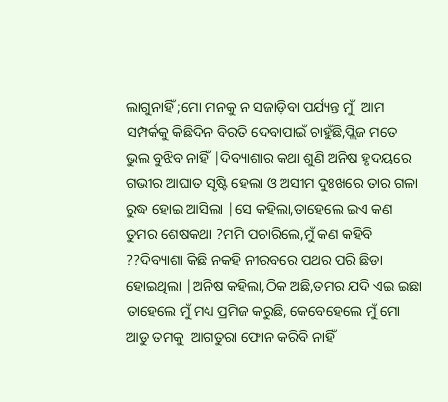ଲାଗୁନାହିଁ ;ମୋ ମନକୁ ନ ସଜାଡ଼ିବା ପର୍ଯ୍ୟନ୍ତ ମୁଁ  ଆମ ସମ୍ପର୍କକୁ କିଛିଦିନ ବିରତି ଦେବାପାଇଁ ଚାହୁଁଛି,ପ୍ଲିଜ ମତେ ଭୁଲ ବୁଝିବ ନାହିଁ |ଦିବ୍ୟାଶାର କଥା ଶୁଣି ଅନିଷ ହୃଦୟରେ ଗଭୀର ଆଘାତ ସୃଷ୍ଟି ହେଲା ଓ ଅସୀମ ଦୁଃଖରେ ତାର ଗଳା ରୁଦ୍ଧ ହୋଇ ଆସିଲା |ସେ କହିଲା,ତାହେଲେ ଇଏ କଣ ତୁମର ଶେଷକଥା ?ମମି ପଚାରିଲେ,ମୁଁ କଣ କହିବି ??ଦିବ୍ୟାଶା କିଛି ନକହି ନୀରବରେ ପଥର ପରି ଛିଡା ହୋଇଥିଲା |ଅନିଷ କହିଲା,ଠିକ ଅଛି,ତମର ଯଦି ଏଇ ଇଛା ତାହେଲେ ମୁଁ ମଧ୍ୟ ପ୍ରମିଜ କରୁଛି, କେବେହେଲେ ମୁଁ ମୋ ଆଡୁ ତମକୁ  ଆଗତୁରା ଫୋନ କରିବି ନାହିଁ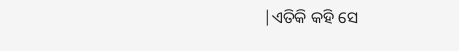|ଏତିକି କହି ସେ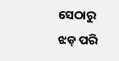ସେଠାରୁ ଝଡ଼ ପରି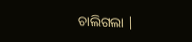ଚାଲିଗଲା |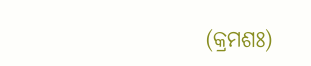(କ୍ରମଶଃ)